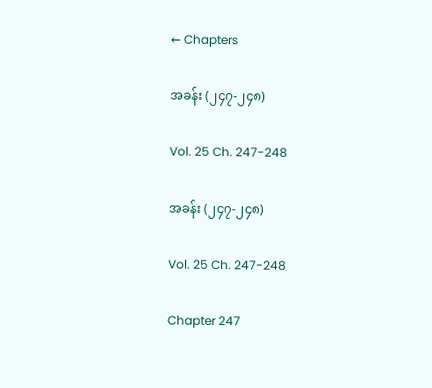← Chapters

အခန်း (၂၄၇-၂၄၈)

Vol. 25 Ch. 247-248

အခန်း (၂၄၇-၂၄၈)

Vol. 25 Ch. 247-248

Chapter 247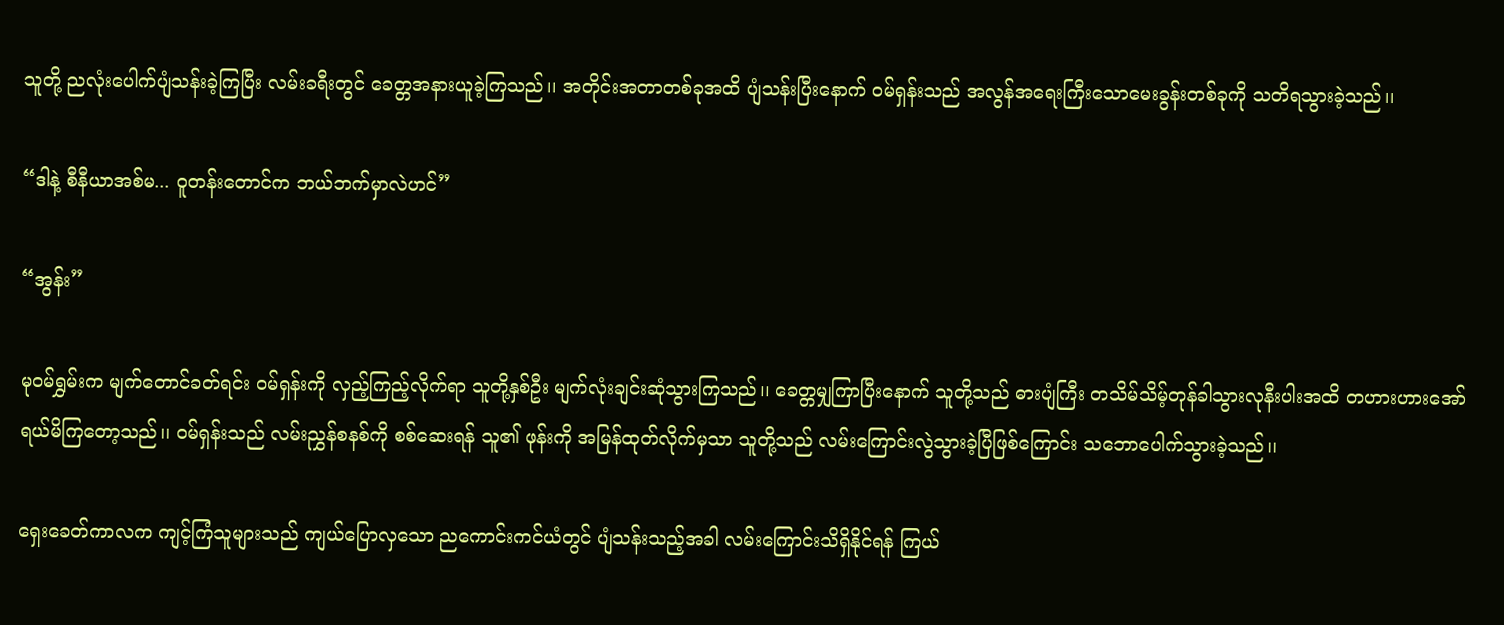သူတို့ ညလုံးပေါက်ပျံသန်းခဲ့ကြပြီး လမ်းခရီးတွင် ခေတ္တအနားယူခဲ့ကြသည်၊၊ အတိုင်းအတာတစ်ခုအထိ ပျံသန်းပြီးနောက် ဝမ်ရှန်းသည် အလွန်အရေးကြီးသောမေးခွန်းတစ်ခုကို သတိရသွားခဲ့သည်၊၊

“ဒါနဲ့ စီနီယာအစ်မ... ဝူတန်းတောင်က ဘယ်ဘက်မှာလဲဟင်”

“အွန်း”

မုဝမ်ရွှမ်းက မျက်တောင်ခတ်ရင်း ဝမ်ရှန်းကို လှည့်ကြည့်လိုက်ရာ သူတို့နှစ်ဦး မျက်လုံးချင်းဆုံသွားကြသည်၊၊ ခေတ္တမျှကြာပြီးနောက် သူတို့သည် ဓားပျံကြီး တသိမ်သိမ့်တုန်ခါသွားလုနီးပါးအထိ တဟားဟားအော်ရယ်မိကြတော့သည်၊၊ ဝမ်ရှန်းသည် လမ်းညွှန်စနစ်ကို စစ်ဆေးရန် သူ၏ ဖုန်းကို အမြန်ထုတ်လိုက်မှသာ သူတို့သည် လမ်းကြောင်းလွဲသွားခဲ့ပြီဖြစ်ကြောင်း သဘောပေါက်သွားခဲ့သည်၊၊

ရှေးခေတ်ကာလက ကျင့်ကြံသူများသည် ကျယ်ပြောလှသော ညကောင်းကင်ယံတွင် ပျံသန်းသည့်အခါ လမ်းကြောင်းသိရှိနိုင်ရန် ကြယ်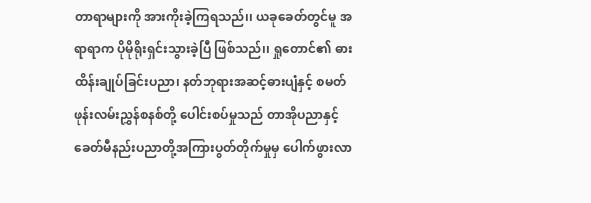တာရာများကို အားကိုးခဲ့ကြရသည်၊၊ ယခုခေတ်တွင်မူ အရာရာက ပိုမိုရိုးရှင်းသွားခဲ့ပြီ ဖြစ်သည်၊၊ ရှုတောင်၏ ဓားထိန်းချုပ်ခြင်းပညာ၊ နတ်ဘုရားအဆင့်ဓားပျံနှင့် စမတ်ဖုန်းလမ်းညွှန်စနစ်တို့ ပေါင်းစပ်မှုသည် တာအိုပညာနှင့် ခေတ်မီနည်းပညာတို့အကြားပွတ်တိုက်မှုမှ ပေါက်ဖွားလာ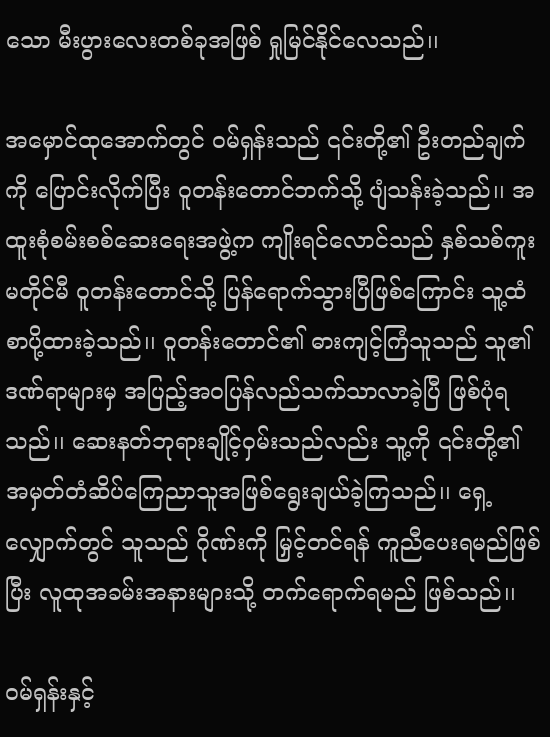သော မီးပွားလေးတစ်ခုအဖြစ် ရှုမြင်နိုင်လေသည်၊၊

အမှောင်ထုအောက်တွင် ဝမ်ရှန်းသည် ၎င်းတို့၏ ဦးတည်ချက်ကို ပြောင်းလိုက်ပြီး ဝူတန်းတောင်ဘက်သို့ ပျံသန်းခဲ့သည်၊၊ အထူးစုံစမ်းစစ်ဆေးရေးအဖွဲ့က ကျိုးရင်လောင်သည် နှစ်သစ်ကူးမတိုင်မီ ဝူတန်းတောင်သို့ ပြန်ရောက်သွားပြီဖြစ်ကြောင်း သူ့ထံ စာပို့ထားခဲ့သည်၊၊ ဝူတန်းတောင်၏ ဓားကျင့်ကြံသူသည် သူ၏ ဒဏ်ရာများမှ အပြည့်အဝပြန်လည်သက်သာလာခဲ့ပြီ ဖြစ်ပုံရသည်၊၊ ဆေးနတ်ဘုရားချိုင့်ဝှမ်းသည်လည်း သူ့ကို ၎င်းတို့၏ အမှတ်တံဆိပ်ကြေညာသူအဖြစ်ရွေးချယ်ခဲ့ကြသည်၊၊ ရှေ့လျှောက်တွင် သူသည် ဂိုဏ်းကို မြှင့်တင်ရန် ကူညီပေးရမည်ဖြစ်ပြီး လူထုအခမ်းအနားများသို့ တက်ရောက်ရမည် ဖြစ်သည်၊၊

ဝမ်ရှန်းနှင့်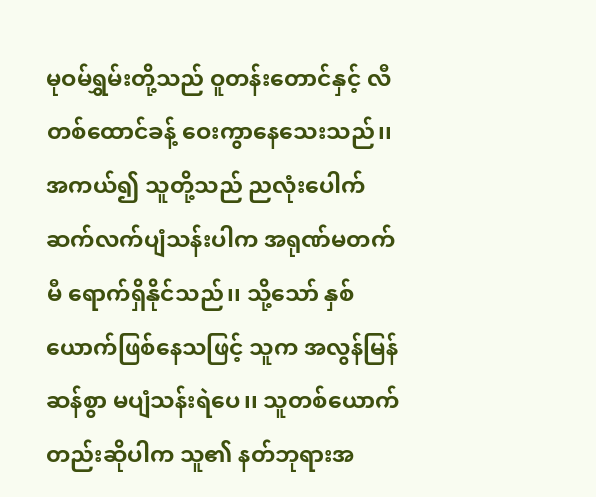မုဝမ်ရွှမ်းတို့သည် ဝူတန်းတောင်နှင့် လီတစ်ထောင်ခန့် ဝေးကွာနေသေးသည်၊၊ အကယ်၍ သူတို့သည် ညလုံးပေါက်ဆက်လက်ပျံသန်းပါက အရုဏ်မတက်မီ ရောက်ရှိနိုင်သည်၊၊ သို့သော် နှစ်ယောက်ဖြစ်နေသဖြင့် သူက အလွန်မြန်ဆန်စွာ မပျံသန်းရဲပေ၊၊ သူတစ်ယောက်တည်းဆိုပါက သူ၏ နတ်ဘုရားအ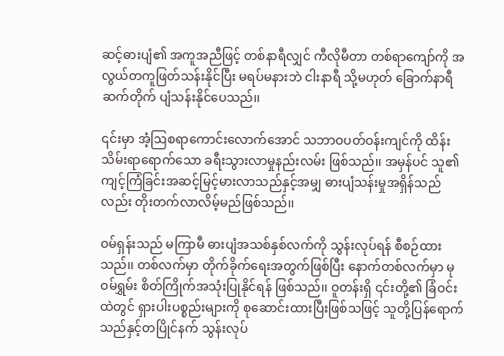ဆင့်ဓားပျံ၏ အကူအညီဖြင့် တစ်နာရီလျှင် ကီလိုမီတာ တစ်ရာကျော်ကို အလွယ်တကူဖြတ်သန်းနိုင်ပြီး မရပ်မနားဘဲ ငါးနာရီ သို့မဟုတ် ခြောက်နာရီဆက်တိုက် ပျံသန်းနိုင်ပေသည်၊၊

၎င်းမှာ အံ့ဩစရာကောင်းလောက်အောင် သဘာဝပတ်ဝန်းကျင်ကို ထိန်းသိမ်းရာရောက်သော ခရီးသွားလာမှုနည်းလမ်း ဖြစ်သည်၊၊ အမှန်ပင် သူ၏ ကျင့်ကြံခြင်းအဆင့်မြင့်မားလာသည်နှင့်အမျှ ဓားပျံသန်းမှုအရှိန်သည်လည်း တိုးတက်လာလိမ့်မည်ဖြစ်သည်၊၊

ဝမ်ရှန်းသည် မကြာမီ ဓားပျံအသစ်နှစ်လက်ကို သွန်းလုပ်ရန် စီစဉ်ထားသည်၊၊ တစ်လက်မှာ တိုက်ခိုက်ရေးအတွက်ဖြစ်ပြီး နောက်တစ်လက်မှာ မုဝမ်ရွှမ်း စိတ်ကြိုက်အသုံးပြုနိုင်ရန် ဖြစ်သည်၊၊ ဝူတန်းရှိ ၎င်းတို့၏ ခြံဝင်းထဲတွင် ရှားပါးပစ္စည်းများကို စုဆောင်းထားပြီးဖြစ်သဖြင့် သူတို့ပြန်ရောက်သည်နှင့်တပြိုင်နက် သွန်းလုပ်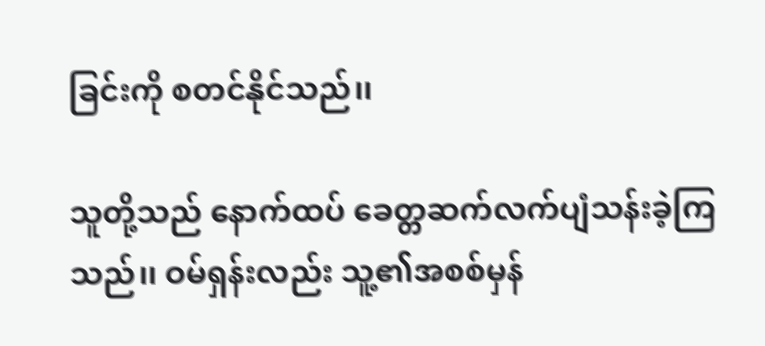ခြင်းကို စတင်နိုင်သည်၊၊

သူတို့သည် နောက်ထပ် ခေတ္တဆက်လက်ပျံသန်းခဲ့ကြသည်၊၊ ဝမ်ရှန်းလည်း သူ့၏အစစ်မှန်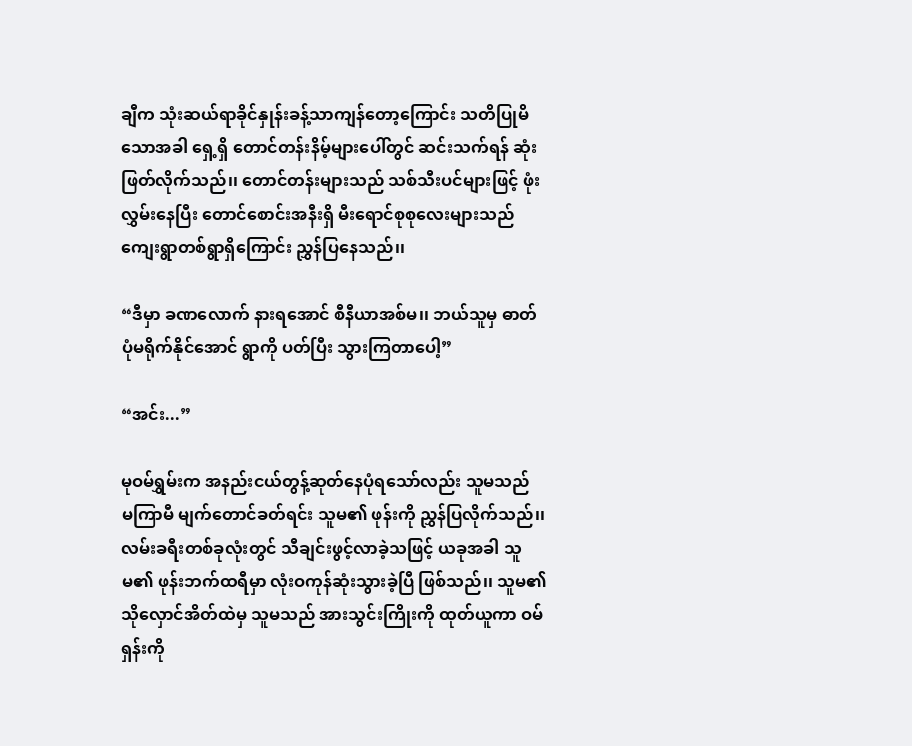ချီက သုံးဆယ်ရာခိုင်နှုန်းခန့်သာကျန်တော့ကြောင်း သတိပြုမိသောအခါ ရှေ့ရှိ တောင်တန်းနိမ့်များပေါ်တွင် ဆင်းသက်ရန် ဆုံးဖြတ်လိုက်သည်၊၊ တောင်တန်းများသည် သစ်သီးပင်များဖြင့် ဖုံးလွှမ်းနေပြီး တောင်စောင်းအနီးရှိ မီးရောင်စုစုလေးများသည် ကျေးရွာတစ်ရွာရှိကြောင်း ညွှန်ပြနေသည်၊၊

“ဒီမှာ ခဏလောက် နားရအောင် စီနီယာအစ်မ၊၊ ဘယ်သူမှ ဓာတ်ပုံမရိုက်နိုင်အောင် ရွာကို ပတ်ပြီး သွားကြတာပေါ့”

“အင်း...”

မုဝမ်ရွှမ်းက အနည်းငယ်တွန့်ဆုတ်နေပုံရသော်လည်း သူမသည် မကြာမီ မျက်တောင်ခတ်ရင်း သူမ၏ ဖုန်းကို ညွှန်ပြလိုက်သည်၊၊ လမ်းခရီးတစ်ခုလုံးတွင် သီချင်းဖွင့်လာခဲ့သဖြင့် ယခုအခါ သူမ၏ ဖုန်းဘက်ထရီမှာ လုံးဝကုန်ဆုံးသွားခဲ့ပြီ ဖြစ်သည်၊၊ သူမ၏ သိုလှောင်အိတ်ထဲမှ သူမသည် အားသွင်းကြိုးကို ထုတ်ယူကာ ဝမ်ရှန်းကို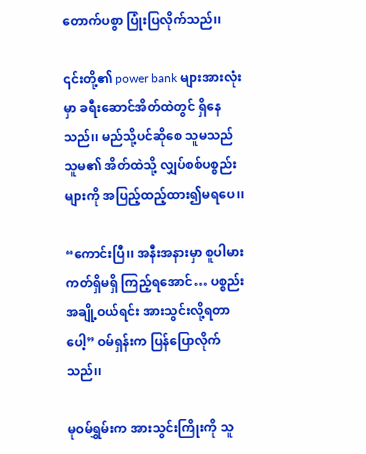တောက်ပစွာ ပြုံးပြလိုက်သည်၊၊

၎င်းတို့၏ power bank များအားလုံးမှာ ခရီးဆောင်အိတ်ထဲတွင် ရှိနေသည်၊၊ မည်သို့ပင်ဆိုစေ သူမသည် သူမ၏ အိတ်ထဲသို့ လျှပ်စစ်ပစ္စည်းများကို အပြည့်ထည့်ထား၍မရပေ၊၊

“ကောင်းပြီ၊၊ အနီးအနားမှာ စူပါမားကတ်ရှိမရှိ ကြည့်ရအောင်… ပစ္စည်းအချို့ဝယ်ရင်း အားသွင်းလို့ရတာပေါ့” ဝမ်ရှန်းက ပြန်ပြောလိုက်သည်၊၊

မုဝမ်ရွှမ်းက အားသွင်းကြိုးကို သူ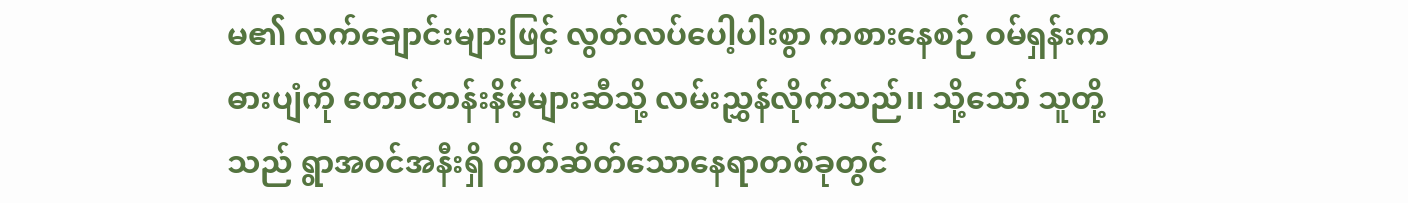မ၏ လက်ချောင်းများဖြင့် လွတ်လပ်ပေါ့ပါးစွာ ကစားနေစဉ် ဝမ်ရှန်းက ဓားပျံကို တောင်တန်းနိမ့်များဆီသို့ လမ်းညွှန်လိုက်သည်၊၊ သို့သော် သူတို့သည် ရွာအဝင်အနီးရှိ တိတ်ဆိတ်သောနေရာတစ်ခုတွင်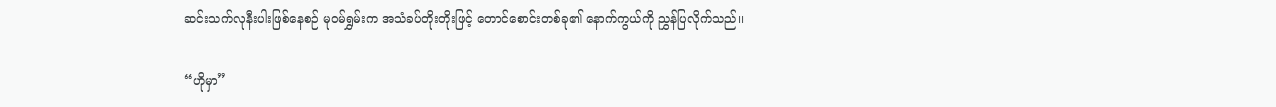ဆင်းသက်လုနီးပါးဖြစ်နေစဉ် မုဝမ်ရွှမ်းက အသံခပ်တိုးတိုးဖြင့် တောင်စောင်းတစ်ခု၏ နောက်ကွယ်ကို ညွှန်ပြလိုက်သည်၊၊

“ဟိုမှာ”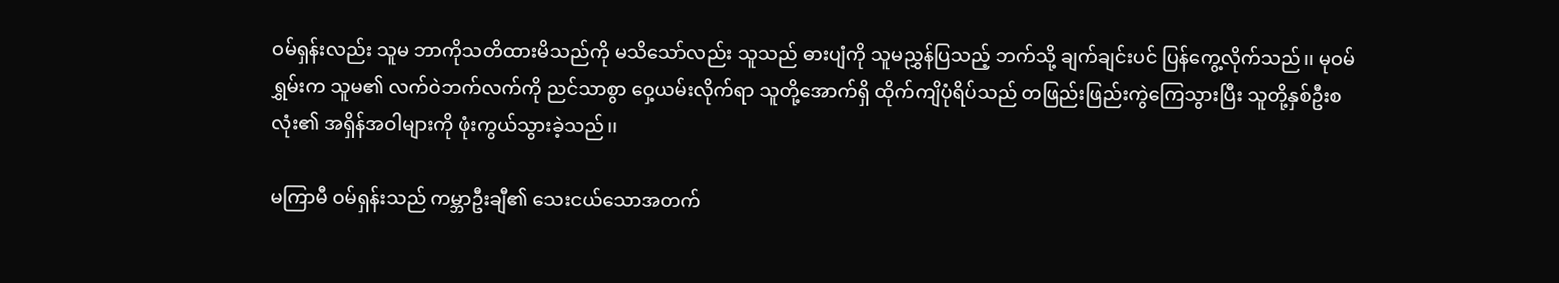ဝမ်ရှန်းလည်း သူမ ဘာကိုသတိထားမိသည်ကို မသိသော်လည်း သူသည် ဓားပျံကို သူမညွှန်ပြသည့် ဘက်သို့ ချက်ချင်းပင် ပြန်ကွေ့လိုက်သည်၊၊ မုဝမ်ရွှမ်းက သူမ၏ လက်ဝဲဘက်လက်ကို ညင်သာစွာ ဝှေ့ယမ်းလိုက်ရာ သူတို့အောက်ရှိ ထိုက်ကျိပုံရိပ်သည် တဖြည်းဖြည်းကွဲကြေသွားပြီး သူတို့နှစ်ဦးစလုံး၏ အရှိန်အဝါများကို ဖုံးကွယ်သွားခဲ့သည်၊၊

မကြာမီ ဝမ်ရှန်းသည် ကမ္ဘာဦးချီ၏ သေးငယ်သောအတက်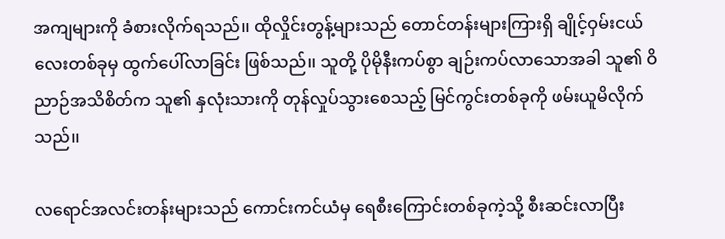အကျများကို ခံစားလိုက်ရသည်၊၊ ထိုလှိုင်းတွန့်များသည် တောင်တန်းများကြားရှိ ချိုင့်ဝှမ်းငယ်လေးတစ်ခုမှ ထွက်ပေါ်လာခြင်း ဖြစ်သည်၊၊ သူတို့ ပိုမိုနီးကပ်စွာ ချဉ်းကပ်လာသောအခါ သူ၏ ဝိညာဉ်အသိစိတ်က သူ၏ နှလုံးသားကို တုန်လှုပ်သွားစေသည့် မြင်ကွင်းတစ်ခုကို ဖမ်းယူမိလိုက်သည်၊၊

လရောင်အလင်းတန်းများသည် ကောင်းကင်ယံမှ ရေစီးကြောင်းတစ်ခုကဲ့သို့ စီးဆင်းလာပြီး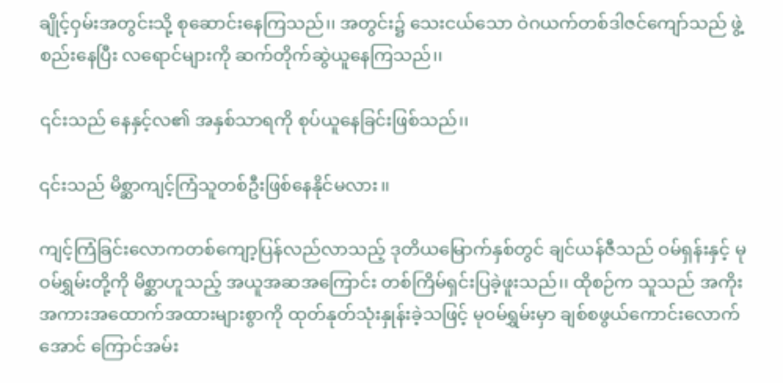ချိုင့်ဝှမ်းအတွင်းသို့ စုဆောင်းနေကြသည်၊၊ အတွင်း၌ သေးငယ်သော ဝဲဂယက်တစ်ဒါဇင်ကျော်သည် ဖွဲ့စည်းနေပြီး လရောင်များကို ဆက်တိုက်ဆွဲယူနေကြသည်၊၊

၎င်းသည် နေနှင့်လ၏ အနှစ်သာရကို စုပ်ယူနေခြင်းဖြစ်သည်၊၊

၎င်းသည် မိစ္ဆာကျင့်ကြံသူတစ်ဦးဖြစ်နေနိုင်မလား၊၊

ကျင့်ကြံခြင်းလောကတစ်ကျော့ပြန်လည်လာသည့် ဒုတိယမြောက်နှစ်တွင် ချင်ယန်ဇီသည် ဝမ်ရှန်းနှင့် မုဝမ်ရွှမ်းတို့ကို မိစ္ဆာဟူသည့် အယူအဆအကြောင်း တစ်ကြိမ်ရှင်းပြခဲ့ဖူးသည်၊၊ ထိုစဉ်က သူသည် အကိုးအကားအထောက်အထားများစွာကို ထုတ်နုတ်သုံးနှုန်းခဲ့သဖြင့် မုဝမ်ရွှမ်းမှာ ချစ်စဖွယ်ကောင်းလောက်အောင် ကြောင်အမ်း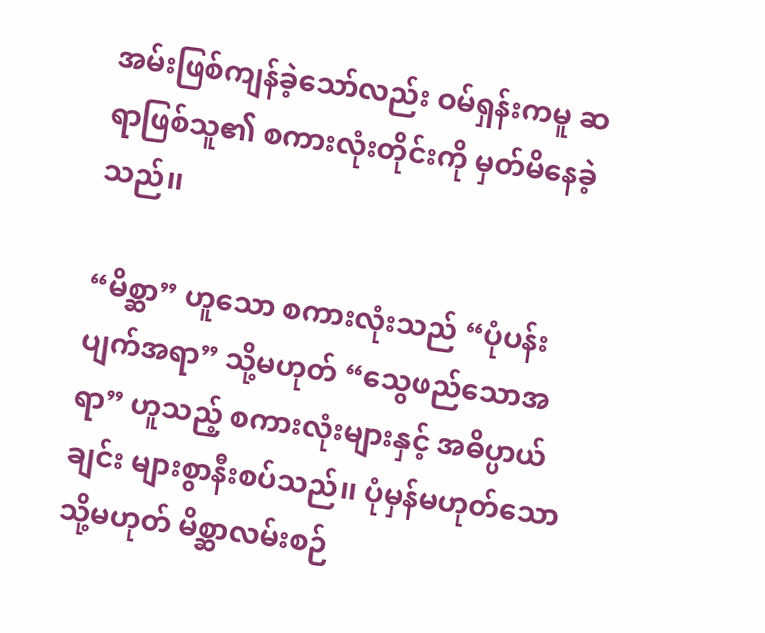အမ်းဖြစ်ကျန်ခဲ့သော်လည်း ဝမ်ရှန်းကမူ ဆရာဖြစ်သူ၏ စကားလုံးတိုင်းကို မှတ်မိနေခဲ့သည်၊၊

“မိစ္ဆာ” ဟူသော စကားလုံးသည် “ပုံပန်းပျက်အရာ” သို့မဟုတ် “သွေဖည်သောအရာ” ဟူသည့် စကားလုံးများနှင့် အဓိပ္ပာယ်ချင်း များစွာနီးစပ်သည်၊၊ ပုံမှန်မဟုတ်သော သို့မဟုတ် မိစ္ဆာလမ်းစဉ်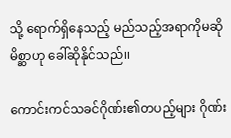သို့ ရောက်ရှိနေသည့် မည်သည့်အရာကိုမဆို မိစ္ဆာဟု ခေါ်ဆိုနိုင်သည်၊၊

ကောင်းကင်သခင်ဂိုဏ်း၏တပည့်များ ဂိုဏ်း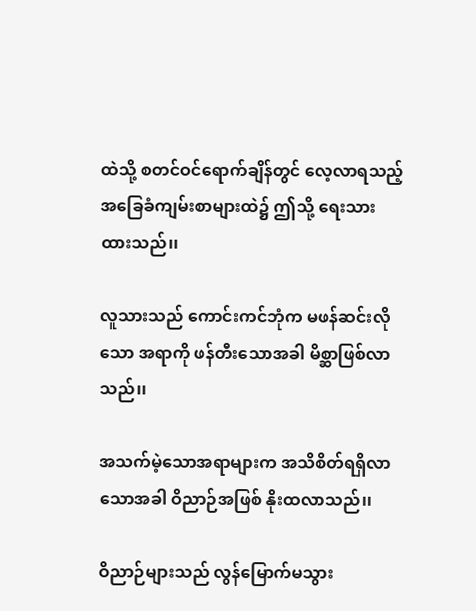ထဲသို့ စတင်ဝင်ရောက်ချိန်တွင် လေ့လာရသည့် အခြေခံကျမ်းစာများထဲ၌ ဤသို့ ရေးသားထားသည်၊၊

လူသားသည် ကောင်းကင်ဘုံက မဖန်ဆင်းလိုသော အရာကို ဖန်တီးသောအခါ မိစ္ဆာဖြစ်လာသည်၊၊

အသက်မဲ့သောအရာများက အသိစိတ်ရရှိလာသောအခါ ဝိညာဉ်အဖြစ် နိုးထလာသည်၊၊

ဝိညာဉ်များသည် လွန်မြောက်မသွား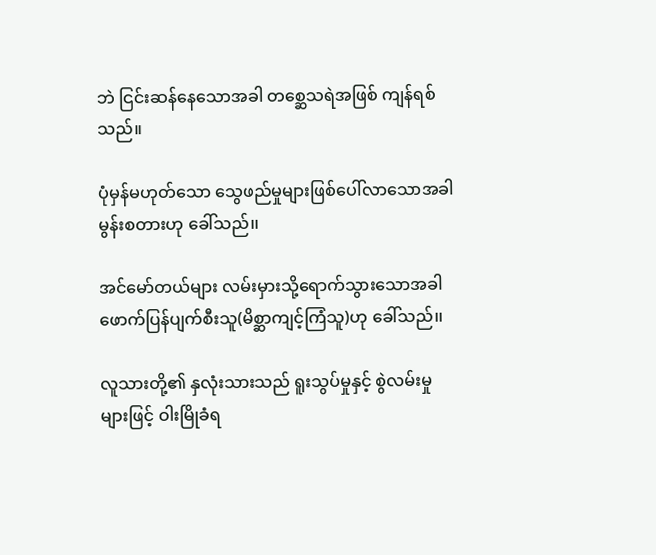ဘဲ ငြင်းဆန်နေသောအခါ တစ္ဆေသရဲအဖြစ် ကျန်ရစ်သည်။

ပုံမှန်မဟုတ်သော သွေဖည်မှုများဖြစ်ပေါ်လာသောအခါ မွန်းစတားဟု ခေါ်သည်၊၊

အင်မော်တယ်များ လမ်းမှားသို့ရောက်သွားသောအခါ ဖောက်ပြန်ပျက်စီးသူ(မိစ္ဆာကျင့်ကြံသူ)ဟု ခေါ်သည်၊၊

လူသားတို့၏ နှလုံးသားသည် ရူးသွပ်မှုနှင့် စွဲလမ်းမှုများဖြင့် ဝါးမြိုခံရ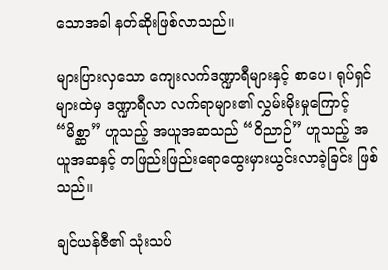သောအခါ နတ်ဆိုးဖြစ်လာသည်၊၊

များပြားလှသော ကျေးလက်ဒဏ္ဍာရီများနှင့် စာပေ၊ ရုပ်ရှင်များထဲမှ ဒဏ္ဍာရီလာ လက်ရာများ၏ လွှမ်းမိုးမှုကြောင့် “မိစ္ဆာ” ဟူသည့် အယူအဆသည် “ဝိညာဉ်” ဟူသည့် အယူအဆနှင့် တဖြည်းဖြည်းရောထွေးမှားယွင်းလာခဲ့ခြင်း ဖြစ်သည်၊၊

ချင်ယန်ဇီ၏ သုံးသပ်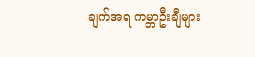ချက်အရ ကမ္ဘာဦးချီများ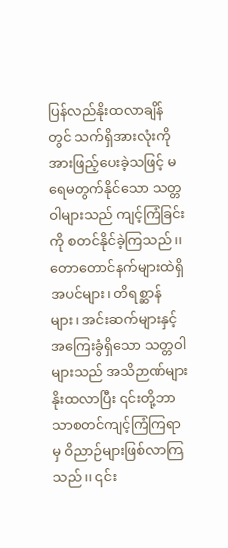ပြန်လည်နိုးထလာချိန်တွင် သက်ရှိအားလုံးကို အားဖြည့်ပေးခဲ့သဖြင့် မရေမတွက်နိုင်သော သတ္တဝါများသည် ကျင့်ကြံခြင်းကို စတင်နိုင်ခဲ့ကြသည်၊၊ တောတောင်နက်များထဲရှိ အပင်များ၊ တိရစ္ဆာန်များ၊ အင်းဆက်များနှင့် အကြေးခွံရှိသော သတ္တဝါများသည် အသိဉာဏ်များနိုးထလာပြီး ၎င်းတို့ဘာသာစတင်ကျင့်ကြံကြရာမှ ဝိညာဉ်များဖြစ်လာကြသည်၊၊ ၎င်း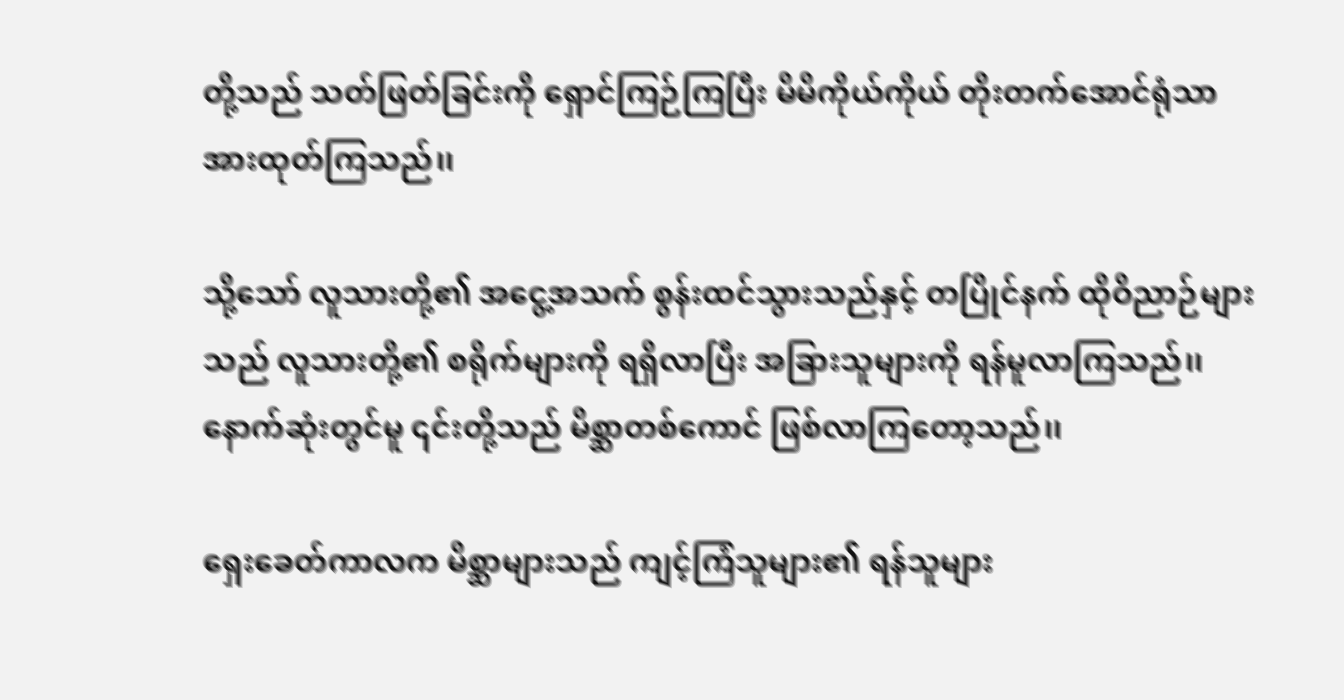တို့သည် သတ်ဖြတ်ခြင်းကို ရှောင်ကြဉ်ကြပြီး မိမိကိုယ်ကိုယ် တိုးတက်အောင်ရုံသာ အားထုတ်ကြသည်၊၊

သို့သော် လူသားတို့၏ အငွေ့အသက် စွန်းထင်သွားသည်နှင့် တပြိုင်နက် ထိုဝိညာဉ်များသည် လူသားတို့၏ စရိုက်များကို ရရှိလာပြီး အခြားသူများကို ရန်မူလာကြသည်၊၊ နောက်ဆုံးတွင်မူ ၎င်းတို့သည် မိစ္ဆာတစ်ကောင် ဖြစ်လာကြတော့သည်၊၊

ရှေးခေတ်ကာလက မိစ္ဆာများသည် ကျင့်ကြံသူများ၏ ရန်သူများ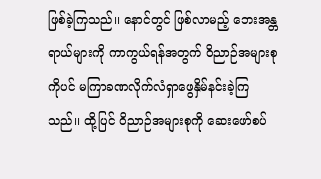ဖြစ်ခဲ့ကြသည်၊၊ နောင်တွင် ဖြစ်လာမည့် ဘေးအန္တရာယ်များကို ကာကွယ်ရန်အတွက် ဝိညာဉ်အများစုကိုပင် မကြာခဏလိုက်လံရှာဖွေနှိမ်နင်းခဲ့ကြသည်၊၊ ထို့ပြင် ဝိညာဉ်အများစုကို ဆေးဖော်စပ်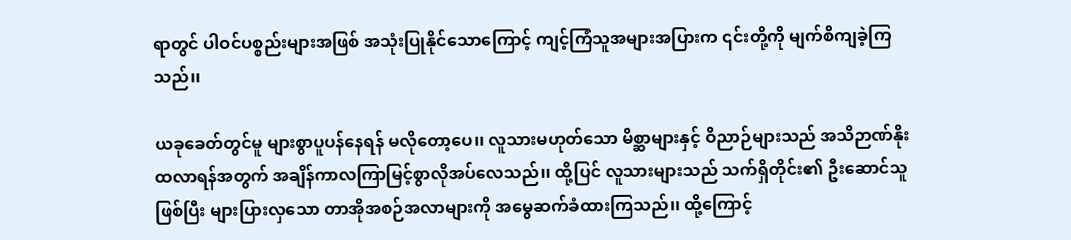ရာတွင် ပါဝင်ပစ္စည်းများအဖြစ် အသုံးပြုနိုင်သောကြောင့် ကျင့်ကြံသူအများအပြားက ၎င်းတို့ကို မျက်စိကျခဲ့ကြသည်၊၊

ယခုခေတ်တွင်မူ များစွာပူပန်နေရန် မလိုတော့ပေ၊၊ လူသားမဟုတ်သော မိစ္ဆာများနှင့် ဝိညာဉ်များသည် အသိဉာဏ်နိုးထလာရန်အတွက် အချိန်ကာလကြာမြင့်စွာလိုအပ်လေသည်၊၊ ထို့ပြင် လူသားများသည် သက်ရှိတိုင်း၏ ဦးဆောင်သူဖြစ်ပြီး များပြားလှသော တာအိုအစဉ်အလာများကို အမွေဆက်ခံထားကြသည်၊၊ ထို့ကြောင့်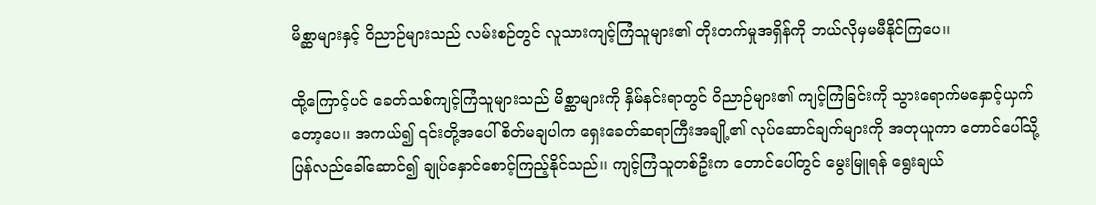မိစ္ဆာများနှင့် ဝိညာဉ်များသည် လမ်းစဉ်တွင် လူသားကျင့်ကြံသူများ၏ တိုးတက်မှုအရှိန်ကို ဘယ်လိုမှမမီနိုင်ကြပေ၊၊

ထို့ကြောင့်ပင် ခေတ်သစ်ကျင့်ကြံသူများသည် မိစ္ဆာများကို နှိမ်နင်းရာတွင် ဝိညာဉ်များ၏ ကျင့်ကြံခြင်းကို သွားရောက်မနှောင့်ယှက်တော့ပေ၊၊ အကယ်၍ ၎င်းတို့အပေါ် စိတ်မချပါက ရှေးခေတ်ဆရာကြီးအချို့၏ လုပ်ဆောင်ချက်များကို အတုယူကာ တောင်ပေါ်သို့ ပြန်လည်ခေါ်ဆောင်၍ ချုပ်နှောင်စောင့်ကြည့်နိုင်သည်၊၊ ကျင့်ကြံသူတစ်ဦးက တောင်ပေါ်တွင် မွေးမြူရန် ရွေးချယ်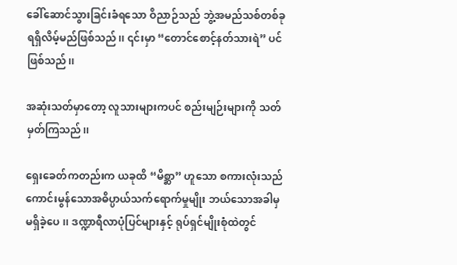ခေါ်ဆောင်သွားခြင်းခံရသော ဝိညာဉ်သည် ဘွဲ့အမည်သစ်တစ်ခုရရှိလိမ့်မည်ဖြစ်သည်၊၊ ၎င်းမှာ “တောင်စောင့်နတ်သားရဲ” ပင် ဖြစ်သည်၊၊

အဆုံးသတ်မှာတော့ လူသားများကပင် စည်းမျဉ်းများကို သတ်မှတ်ကြသည်၊၊

ရှေးခေတ်ကတည်းက ယခုထိ “မိစ္ဆာ” ဟူသော စကားလုံးသည် ကောင်းမွန်သောအဓိပ္ပာယ်သက်ရောက်မှုမျိုး ဘယ်သောအခါမှ မရှိခဲ့ပေ၊၊ ဒဏ္ဍာရီလာပုံပြင်များနှင့် ရုပ်ရှင်မျိုးစုံထဲတွင်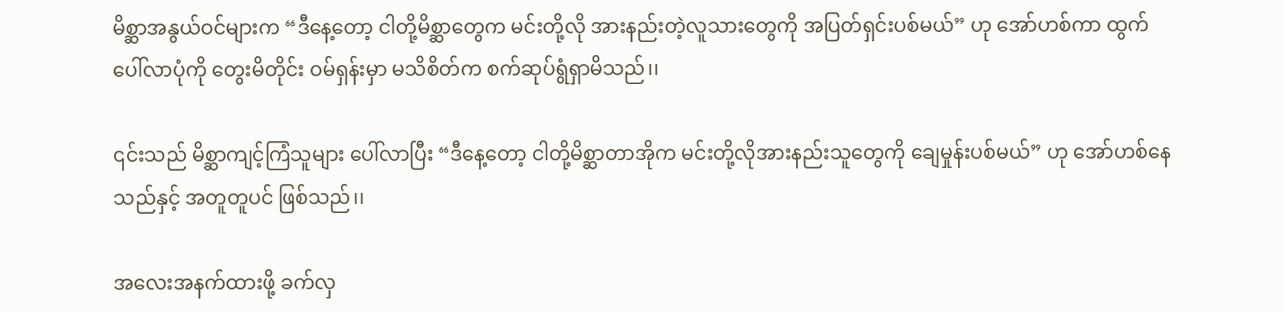မိစ္ဆာအနွယ်ဝင်များက “ဒီနေ့တော့ ငါတို့မိစ္ဆာတွေက မင်းတို့လို အားနည်းတဲ့လူသားတွေကို အပြတ်ရှင်းပစ်မယ်” ဟု အော်ဟစ်ကာ ထွက်ပေါ်လာပုံကို တွေးမိတိုင်း ဝမ်ရှန်းမှာ မသိစိတ်က စက်ဆုပ်ရွံရှာမိသည်၊၊

၎င်းသည် မိစ္ဆာကျင့်ကြံသူများ ပေါ်လာပြီး “ဒီနေ့တော့ ငါတို့မိစ္ဆာတာအိုက မင်းတို့လိုအားနည်းသူတွေကို ချေမှုန်းပစ်မယ်” ဟု အော်ဟစ်နေသည်နှင့် အတူတူပင် ဖြစ်သည်၊၊

အလေးအနက်ထားဖို့ ခက်လှ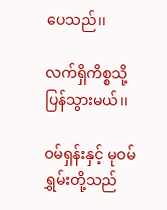ပေသည်၊၊

လက်ရှိကိစ္စသို့ ပြန်သွားမယ်၊၊

ဝမ်ရှန်းနှင့် မုဝမ်ရွှမ်းတို့သည်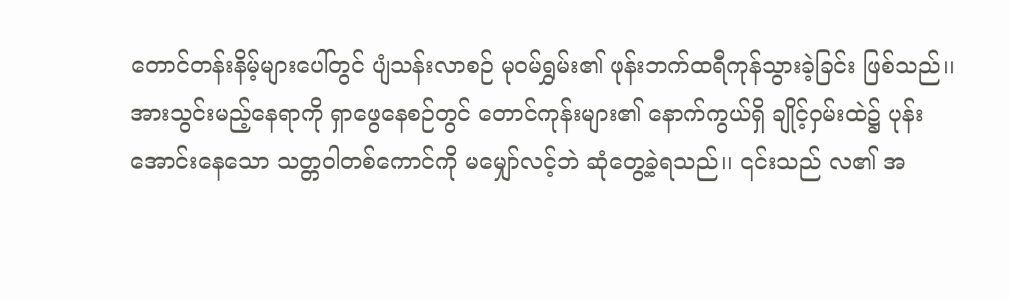တောင်တန်းနိမ့်များပေါ်တွင် ပျံသန်းလာစဉ် မုဝမ်ရွှမ်း၏ ဖုန်းဘက်ထရီကုန်သွားခဲ့ခြင်း ဖြစ်သည်၊၊ အားသွင်းမည့်နေရာကို ရှာဖွေနေစဉ်တွင် တောင်ကုန်းများ၏ နောက်ကွယ်ရှိ ချိုင့်ဝှမ်းထဲ၌ ပုန်းအောင်းနေသော သတ္တဝါတစ်ကောင်ကို မမျှော်လင့်ဘဲ ဆုံတွေ့ခဲ့ရသည်၊၊ ၎င်းသည် လ၏ အ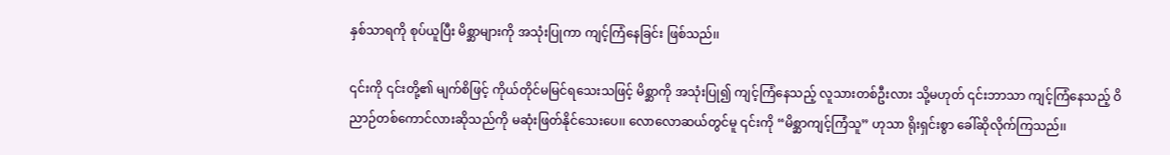နှစ်သာရကို စုပ်ယူပြီး မိစ္ဆာများကို အသုံးပြုကာ ကျင့်ကြံနေခြင်း ဖြစ်သည်၊၊

၎င်းကို ၎င်းတို့၏ မျက်စိဖြင့် ကိုယ်တိုင်မမြင်ရသေးသဖြင့် မိစ္ဆာကို အသုံးပြု၍ ကျင့်ကြံနေသည့် လူသားတစ်ဦးလား သို့မဟုတ် ၎င်းဘာသာ ကျင့်ကြံနေသည့် ဝိညာဉ်တစ်ကောင်လားဆိုသည်ကို မဆုံးဖြတ်နိုင်သေးပေ၊၊ လောလောဆယ်တွင်မူ ၎င်းကို “မိစ္ဆာကျင့်ကြံသူ” ဟုသာ ရိုးရှင်းစွာ ခေါ်ဆိုလိုက်ကြသည်၊၊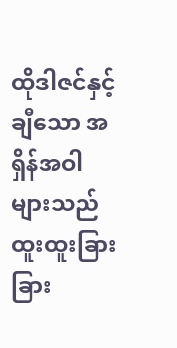ထိုဒါဇင်နှင့်ချီသော အရှိန်အဝါများသည် ထူးထူးခြားခြား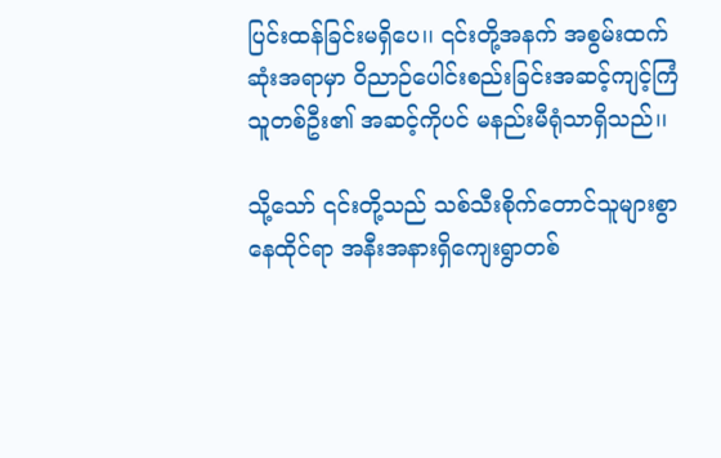ပြင်းထန်ခြင်းမရှိပေ၊၊ ၎င်းတို့အနက် အစွမ်းထက်ဆုံးအရာမှာ ဝိညာဉ်ပေါင်းစည်းခြင်းအဆင့်ကျင့်ကြံသူတစ်ဦး၏ အဆင့်ကိုပင် မနည်းမီရုံသာရှိသည်၊၊

သို့သော် ၎င်းတို့သည် သစ်သီးစိုက်တောင်သူများစွာနေထိုင်ရာ အနီးအနားရှိကျေးရွာတစ်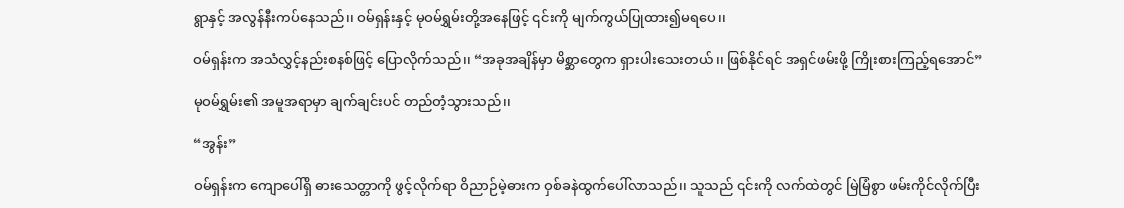ရွာနှင့် အလွန်နီးကပ်နေသည်၊၊ ဝမ်ရှန်းနှင့် မုဝမ်ရွှမ်းတို့အနေဖြင့် ၎င်းကို မျက်ကွယ်ပြုထား၍မရပေ၊၊

ဝမ်ရှန်းက အသံလွှင့်နည်းစနစ်ဖြင့် ပြောလိုက်သည်၊၊ “အခုအချိန်မှာ မိစ္ဆာတွေက ရှားပါးသေးတယ်၊၊ ဖြစ်နိုင်ရင် အရှင်ဖမ်းဖို့ ကြိုးစားကြည့်ရအောင်”

မုဝမ်ရွှမ်း၏ အမူအရာမှာ ချက်ချင်းပင် တည်တံ့သွားသည်၊၊

“အွန်း”

ဝမ်ရှန်းက ကျောပေါ်ရှိ ဓားသေတ္တာကို ဖွင့်လိုက်ရာ ဝိညာဉ်မဲ့ဓားက ဝှစ်ခနဲထွက်ပေါ်လာသည်၊၊ သူသည် ၎င်းကို လက်ထဲတွင် မြဲမြံစွာ ဖမ်းကိုင်လိုက်ပြီး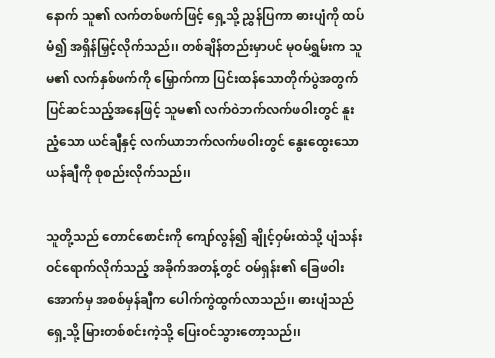နောက် သူ၏ လက်တစ်ဖက်ဖြင့် ရှေ့သို့ ညွှန်ပြကာ ဓားပျံကို ထပ်မံ၍ အရှိန်မြှင့်လိုက်သည်၊၊ တစ်ချိန်တည်းမှာပင် မုဝမ်ရွှမ်းက သူမ၏ လက်နှစ်ဖက်ကို မြှောက်ကာ ပြင်းထန်သောတိုက်ပွဲအတွက် ပြင်ဆင်သည့်အနေဖြင့် သူမ၏ လက်ဝဲဘက်လက်ဖဝါးတွင် နူးညံ့သော ယင်ချီနှင့် လက်ယာဘက်လက်ဖဝါးတွင် နွေးထွေးသော ယန်ချီကို စုစည်းလိုက်သည်၊၊

သူတို့သည် တောင်စောင်းကို ကျော်လွန်၍ ချိုင့်ဝှမ်းထဲသို့ ပျံသန်းဝင်ရောက်လိုက်သည့် အခိုက်အတန့်တွင် ဝမ်ရှန်း၏ ခြေဖဝါးအောက်မှ အစစ်မှန်ချီက ပေါက်ကွဲထွက်လာသည်၊၊ ဓားပျံသည် ရှေ့သို့ မြားတစ်စင်းကဲ့သို့ ပြေးဝင်သွားတော့သည်၊၊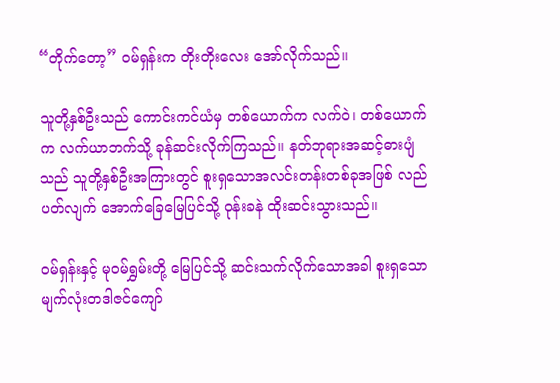“တိုက်တော့” ဝမ်ရှန်းက တိုးတိုးလေး အော်လိုက်သည်၊၊

သူတို့နှစ်ဦးသည် ကောင်းကင်ယံမှ တစ်ယောက်က လက်ဝဲ၊ တစ်ယောက်က လက်ယာဘက်သို့ ခုန်ဆင်းလိုက်ကြသည်၊၊ နတ်ဘုရားအဆင့်ဓားပျံသည် သူတို့နှစ်ဦးအကြားတွင် စူးရှသောအလင်းတန်းတစ်ခုအဖြစ် လည်ပတ်လျက် အောက်ခြေမြေပြင်သို့ ဝုန်းခနဲ ထိုးဆင်းသွားသည်၊၊

ဝမ်ရှန်းနှင့် မုဝမ်ရွှမ်းတို့ မြေပြင်သို့ ဆင်းသက်လိုက်သောအခါ စူးရှသော မျက်လုံးတဒါဇင်ကျော်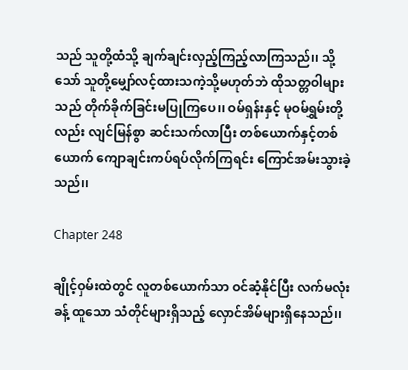သည် သူတို့ထံသို့ ချက်ချင်းလှည့်ကြည့်လာကြသည်၊၊ သို့သော် သူတို့မျှော်လင့်ထားသကဲ့သို့မဟုတ်ဘဲ ထိုသတ္တဝါများသည် တိုက်ခိုက်ခြင်းမပြုကြပေ၊၊ ဝမ်ရှန်းနှင့် မုဝမ်ရွှမ်းတို့လည်း လျင်မြန်စွာ ဆင်းသက်လာပြီး တစ်ယောက်နှင့်တစ်ယောက် ကျောချင်းကပ်ရပ်လိုက်ကြရင်း ကြောင်အမ်းသွားခဲ့သည်၊၊

Chapter 248

ချိုင့်ဝှမ်းထဲတွင် လူတစ်ယောက်သာ ဝင်ဆံ့နိုင်ပြီး လက်မလုံးခန့် ထူသော သံတိုင်များရှိသည့် လှောင်အိမ်များရှိနေသည်၊၊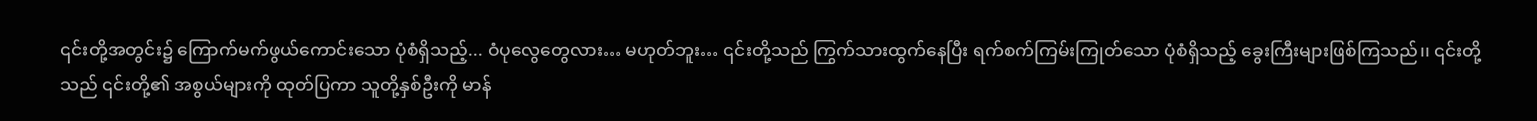၎င်းတို့အတွင်း၌ ကြောက်မက်ဖွယ်ကောင်းသော ပုံစံရှိသည့်... ဝံပုလွေတွေလား… မဟုတ်ဘူး… ၎င်းတို့သည် ကြွက်သားထွက်နေပြီး ရက်စက်ကြမ်းကြုတ်သော ပုံစံရှိသည့် ခွေးကြီးများဖြစ်ကြသည်၊၊ ၎င်းတို့သည် ၎င်းတို့၏ အစွယ်များကို ထုတ်ပြကာ သူတို့နှစ်ဦးကို မာန်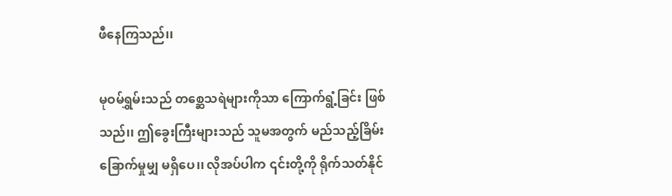ဖီနေကြသည်၊၊

မုဝမ်ရွှမ်းသည် တစ္ဆေသရဲများကိုသာ ကြောက်ရွံ့ခြင်း ဖြစ်သည်၊၊ ဤခွေးကြီးများသည် သူမအတွက် မည်သည့်ခြိမ်းခြောက်မှုမျှ မရှိပေ၊၊ လိုအပ်ပါက ၎င်းတို့ကို ရိုက်သတ်နိုင်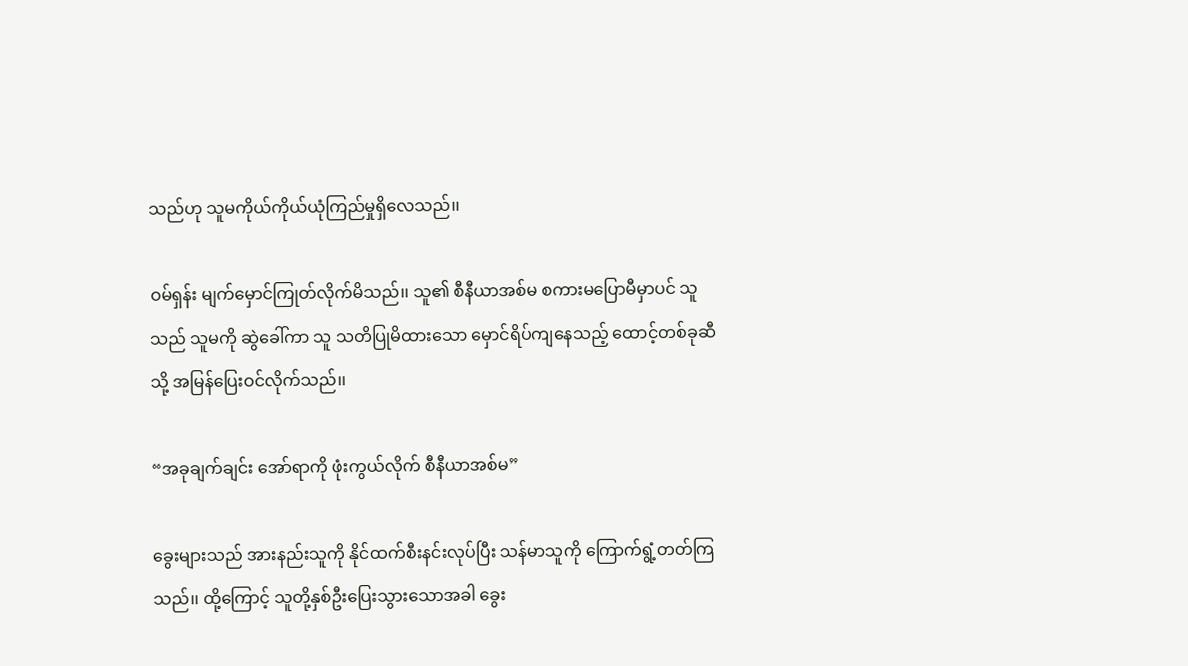သည်ဟု သူမကိုယ်ကိုယ်ယုံကြည်မှုရှိလေသည်၊၊

ဝမ်ရှန်း မျက်မှောင်ကြုတ်လိုက်မိသည်၊၊ သူ၏ စီနီယာအစ်မ စကားမပြောမီမှာပင် သူသည် သူမကို ဆွဲခေါ်ကာ သူ သတိပြုမိထားသော မှောင်ရိပ်ကျနေသည့် ထောင့်တစ်ခုဆီသို့ အမြန်ပြေးဝင်လိုက်သည်၊၊

“အခုချက်ချင်း အော်ရာကို ဖုံးကွယ်လိုက် စီနီယာအစ်မ”

ခွေးများသည် အားနည်းသူကို နိုင်ထက်စီးနင်းလုပ်ပြီး သန်မာသူကို ကြောက်ရွံ့တတ်ကြသည်၊၊ ထို့ကြောင့် သူတို့နှစ်ဦးပြေးသွားသောအခါ ခွေး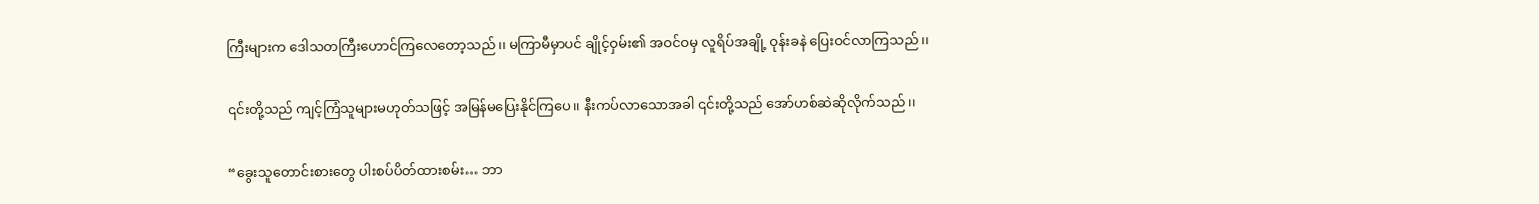ကြီးများက ဒေါသတကြီးဟောင်ကြလေတော့သည်၊၊ မကြာမီမှာပင် ချိုင့်ဝှမ်း၏ အဝင်ဝမှ လူရိပ်အချို့ ဝုန်းခနဲ ပြေးဝင်လာကြသည်၊၊

၎င်းတို့သည် ကျင့်ကြံသူများမဟုတ်သဖြင့် အမြန်မပြေးနိုင်ကြပေ၊၊ နီးကပ်လာသောအခါ ၎င်းတို့သည် အော်ဟစ်ဆဲဆိုလိုက်သည်၊၊

“ခွေးသူတောင်းစားတွေ ပါးစပ်ပိတ်ထားစမ်း… ဘာ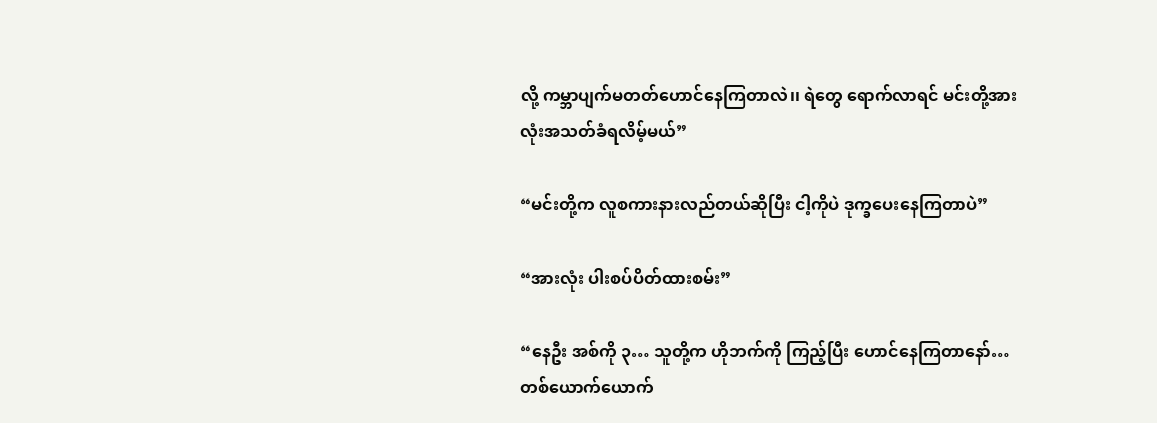လို့ ကမ္ဘာပျက်မတတ်ဟောင်နေကြတာလဲ၊၊ ရဲတွေ ရောက်လာရင် မင်းတို့အားလုံးအသတ်ခံရလိမ့်မယ်”

“မင်းတို့က လူစကားနားလည်တယ်ဆိုပြီး ငါ့ကိုပဲ ဒုက္ခပေးနေကြတာပဲ”

“အားလုံး ပါးစပ်ပိတ်ထားစမ်း”

“နေဦး အစ်ကို ၃… သူတို့က ဟိုဘက်ကို ကြည့်ပြီး ဟောင်နေကြတာနော်… တစ်ယောက်ယောက်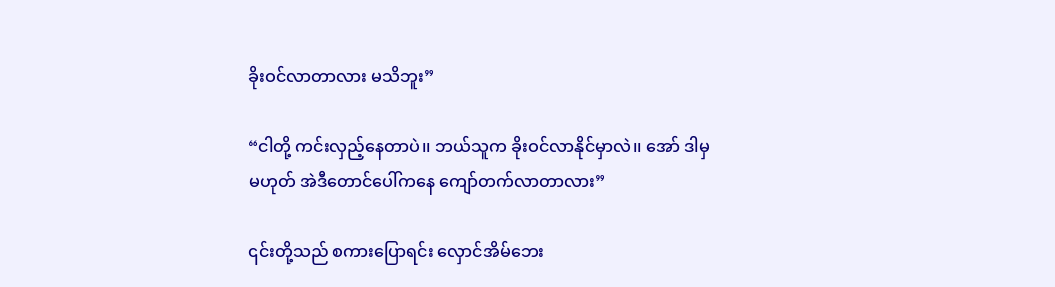ခိုးဝင်လာတာလား မသိဘူး”

“ငါတို့ ကင်းလှည့်နေတာပဲ၊၊ ဘယ်သူက ခိုးဝင်လာနိုင်မှာလဲ၊၊ အော် ဒါမှမဟုတ် အဲဒီတောင်ပေါ်ကနေ ကျော်တက်လာတာလား”

၎င်းတို့သည် စကားပြောရင်း လှောင်အိမ်ဘေး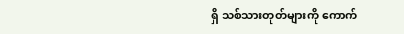ရှိ သစ်သားတုတ်များကို ကောက်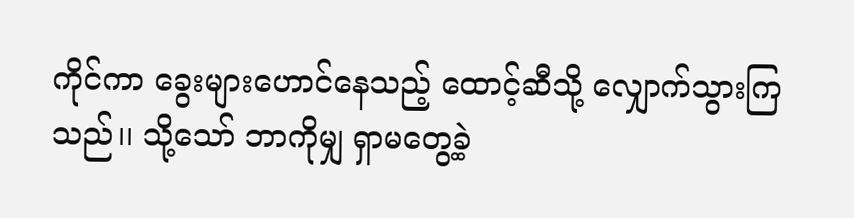ကိုင်ကာ ခွေးများဟောင်နေသည့် ထောင့်ဆီသို့ လျှောက်သွားကြသည်၊၊ သို့သော် ဘာကိုမျှ ရှာမတွေ့ခဲ့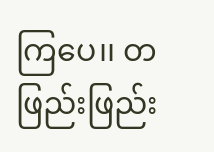ကြပေ၊၊ တဖြည်းဖြည်း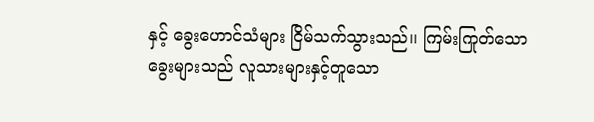နှင့် ခွေးဟောင်သံများ ငြိမ်သက်သွားသည်၊၊ ကြမ်းကြုတ်သော ခွေးများသည် လူသားများနှင့်တူသော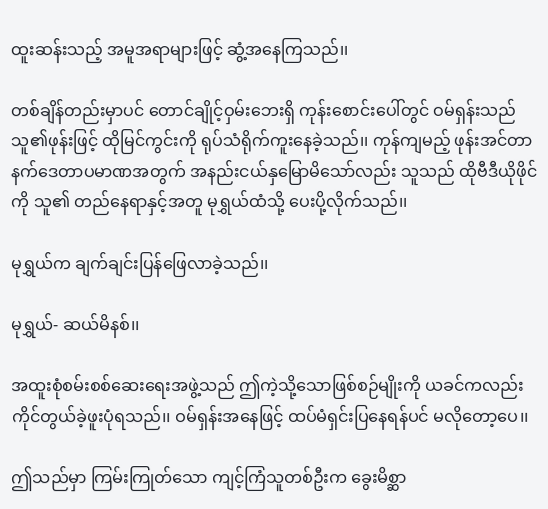ထူးဆန်းသည့် အမူအရာများဖြင့် ဆွံ့အနေကြသည်၊၊

တစ်ချိန်တည်းမှာပင် တောင်ချိုင့်ဝှမ်းဘေးရှိ ကုန်းစောင်းပေါ်တွင် ဝမ်ရှန်းသည် သူ၏ဖုန်းဖြင့် ထိုမြင်ကွင်းကို ရုပ်သံရိုက်ကူးနေခဲ့သည်၊၊ ကုန်ကျမည့် ဖုန်းအင်တာနက်ဒေတာပမာဏအတွက် အနည်းငယ်နှမြောမိသော်လည်း သူသည် ထိုဗီဒီယိုဖိုင်ကို သူ၏ တည်နေရာနှင့်အတူ မုရွှယ်ထံသို့ ပေးပို့လိုက်သည်၊၊

မုရွှယ်က ချက်ချင်းပြန်ဖြေလာခဲ့သည်၊၊

မုရွှယ်- ဆယ်မိနစ်၊၊

အထူးစုံစမ်းစစ်ဆေးရေးအဖွဲ့သည် ဤကဲ့သို့သောဖြစ်စဉ်မျိုးကို ယခင်ကလည်း ကိုင်တွယ်ခဲ့ဖူးပုံရသည်၊၊ ဝမ်ရှန်းအနေဖြင့် ထပ်မံရှင်းပြနေရန်ပင် မလိုတော့ပေ၊၊

ဤသည်မှာ ကြမ်းကြုတ်သော ကျင့်ကြံသူတစ်ဦးက ခွေးမိစ္ဆာ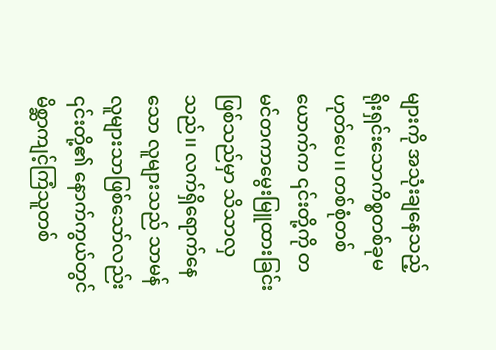များကို အသုံးချနေသည့် ရိုးရှင်းသောကိစ္စတစ်ခုမဟုတ်ပေ၊၊ တစ်စုံတစ်ယောက်က ၎င်းတို့ကို တမင်တကာမွေးမြူထားခြင်းဖြစ်သည်မှာ သိသာလှသည်၊၊ လက်ရှိရောက်နေသော လူများသည် သာမန်လူများသာဖြစ်သော်လည်း ၎င်းတို့၏ နောက်ကွယ်တွင် မိစ္ဆာကျင့်ကြံသူတစ်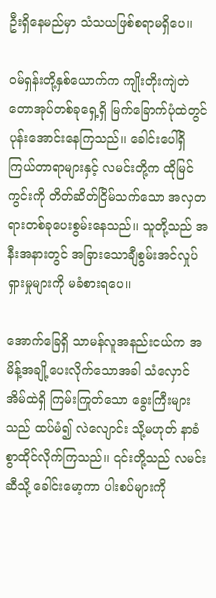ဦးရှိနေမည်မှာ သံသယဖြစ်စရာမရှိပေ၊၊

ဝမ်ရှန်းတို့နှစ်ယောက်က ကျိုးတိုးကျဲတဲတောအုပ်တစ်ခုရှေ့ရှိ မြက်ခြောက်ပုံထဲတွင် ပုန်းအောင်းနေကြသည်၊၊ ခေါင်းပေါ်ရှိ ကြယ်တာရာများနှင့် လမင်းတို့က ထိုမြင်ကွင်းကို တိတ်ဆိတ်ငြိမ်သက်သော အလှတရားတစ်ခုပေးစွမ်းနေသည်၊၊ သူတို့သည် အနီးအနားတွင် အခြားသောချီစွမ်းအင်လှုပ်ရှားမှုများကို မခံစားရပေ၊၊

အောက်ခြေရှိ သာမန်လူအနည်းငယ်က အမိန့်အချို့ပေးလိုက်သောအခါ သံလှောင်အိမ်ထဲရှိ ကြမ်းကြုတ်သော ခွေးကြီးများသည် ထပ်မံ၍ လဲလျောင်း သို့မဟုတ် နာခံစွာထိုင်လိုက်ကြသည်၊၊ ၎င်းတို့သည် လမင်းဆီသို့ ခေါင်းမော့ကာ ပါးစပ်များကို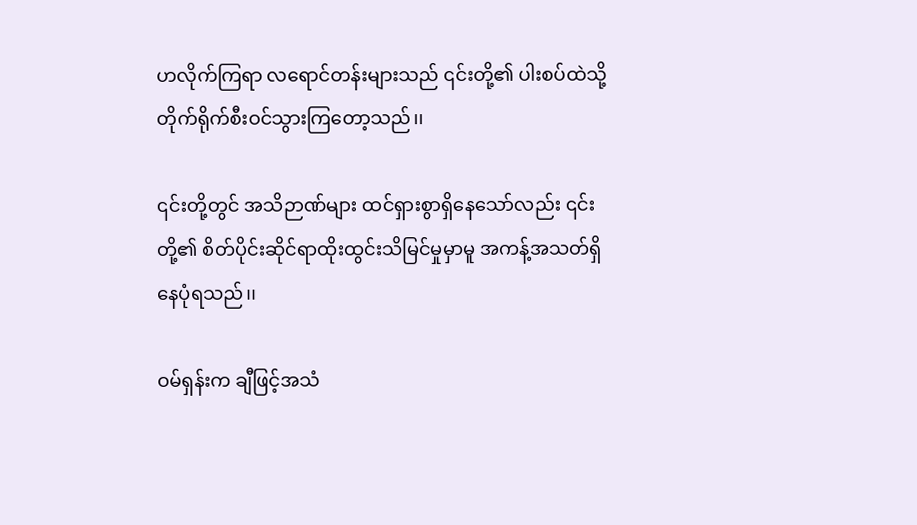ဟလိုက်ကြရာ လရောင်တန်းများသည် ၎င်းတို့၏ ပါးစပ်ထဲသို့ တိုက်ရိုက်စီးဝင်သွားကြတော့သည်၊၊

၎င်းတို့တွင် အသိဉာဏ်များ ထင်ရှားစွာရှိနေသော်လည်း ၎င်းတို့၏ စိတ်ပိုင်းဆိုင်ရာထိုးထွင်းသိမြင်မှုမှာမူ အကန့်အသတ်ရှိနေပုံရသည်၊၊

ဝမ်ရှန်းက ချီဖြင့်အသံ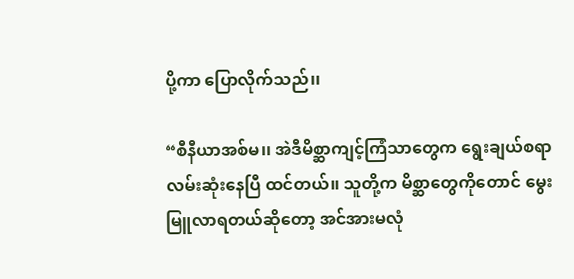ပို့ကာ ပြောလိုက်သည်၊၊

“စီနီယာအစ်မ၊၊ အဲဒီမိစ္ဆာ‌ကျင့်ကြံသာတွေက ရွေးချယ်စရာလမ်းဆုံးနေပြီ ထင်တယ်၊၊ သူတို့က မိစ္ဆာတွေကိုတောင် မွေးမြူလာရတယ်ဆိုတော့ အင်အားမလုံ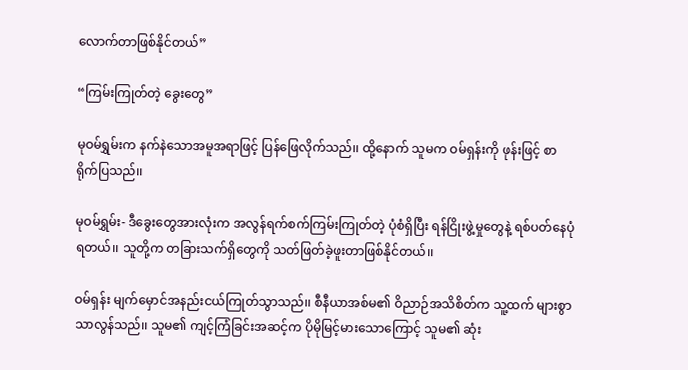လောက်တာဖြစ်နိုင်တယ်”

“ကြမ်းကြုတ်တဲ့ ခွေးတွေ”

မုဝမ်ရွှမ်းက နက်နဲသောအမူအရာဖြင့် ပြန်ဖြေလိုက်သည်၊၊ ထို့နောက် သူမက ဝမ်ရှန်းကို ဖုန်းဖြင့် စာရိုက်ပြသည်၊၊

မုဝမ်ရွှမ်း- ဒီခွေးတွေအားလုံးက အလွန်ရက်စက်ကြမ်းကြုတ်တဲ့ ပုံစံရှိပြီး ရန်ငြိုးဖွဲ့မှုတွေနဲ့ ရစ်ပတ်နေပုံရတယ်၊၊ သူတို့က တခြားသက်ရှိတွေကို သတ်ဖြတ်ခဲ့ဖူးတာဖြစ်နိုင်တယ်၊၊

ဝမ်ရှန်း မျက်မှောင်အနည်းငယ်ကြုတ်သွာသည်၊၊ စီနီယာအစ်မ၏ ဝိညာဉ်အသိစိတ်က သူ့ထက် များစွာသာလွန်သည်၊၊ သူမ၏ ကျင့်ကြံခြင်းအဆင့်က ပိုမိုမြင့်မားသောကြောင့် သူမ၏ ဆုံး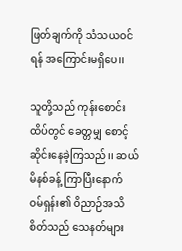ဖြတ်ချက်ကို သံသယဝင်ရန် အကြောင်းမရှိပေ၊၊

သူတို့သည် ကုန်းစောင်းထိပ်တွင် ခေတ္တမျှ စောင့်ဆိုင်းနေခဲ့ကြသည်၊၊ ဆယ်မိနစ်ခန့် ကြာပြီးနောက် ဝမ်ရှန်း၏ ဝိညာဉ်အသိစိတ်သည် သေနတ်များ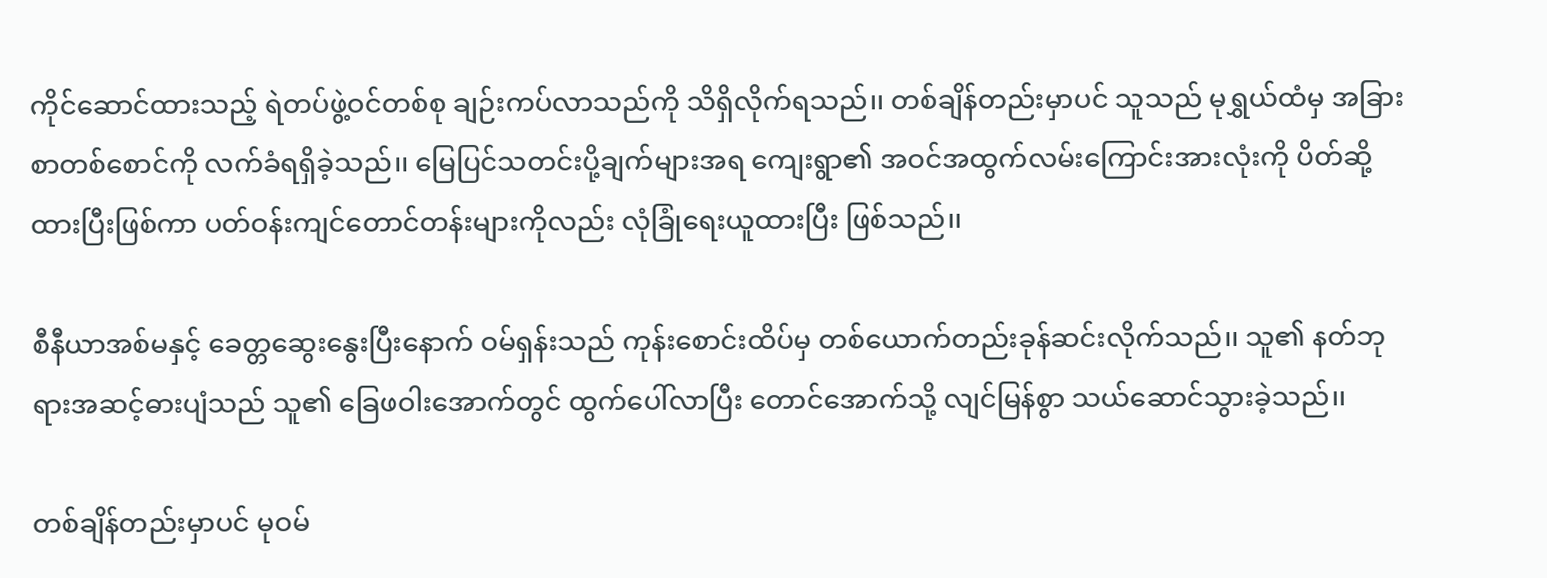ကိုင်ဆောင်ထားသည့် ရဲတပ်ဖွဲ့ဝင်တစ်စု ချဉ်းကပ်လာသည်ကို သိရှိလိုက်ရသည်၊၊ တစ်ချိန်တည်းမှာပင် သူသည် မုရွှယ်ထံမှ အခြားစာတစ်စောင်ကို လက်ခံရရှိခဲ့သည်၊၊ မြေပြင်သတင်းပို့ချက်များအရ ကျေးရွာ၏ အဝင်အထွက်လမ်းကြောင်းအားလုံးကို ပိတ်ဆို့ထားပြီးဖြစ်ကာ ပတ်ဝန်းကျင်တောင်တန်းများကိုလည်း လုံခြုံရေးယူထားပြီး ဖြစ်သည်၊၊

စီနီယာအစ်မနှင့် ခေတ္တဆွေးနွေးပြီးနောက် ဝမ်ရှန်းသည် ကုန်းစောင်းထိပ်မှ တစ်ယောက်တည်းခုန်ဆင်းလိုက်သည်၊၊ သူ၏ နတ်ဘုရားအဆင့်ဓားပျံသည် သူ၏ ခြေဖဝါးအောက်တွင် ထွက်ပေါ်လာပြီး တောင်အောက်သို့ လျင်မြန်စွာ သယ်ဆောင်သွားခဲ့သည်၊၊

တစ်ချိန်တည်းမှာပင် မုဝမ်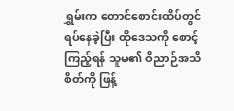ရွှမ်းက တောင်စောင်းထိပ်တွင် ရပ်နေခဲ့ပြီး ထိုဒေသကို စောင့်ကြည့်ရန် သူမ၏ ဝိညာဉ်အသိစိတ်ကို ဖြန့်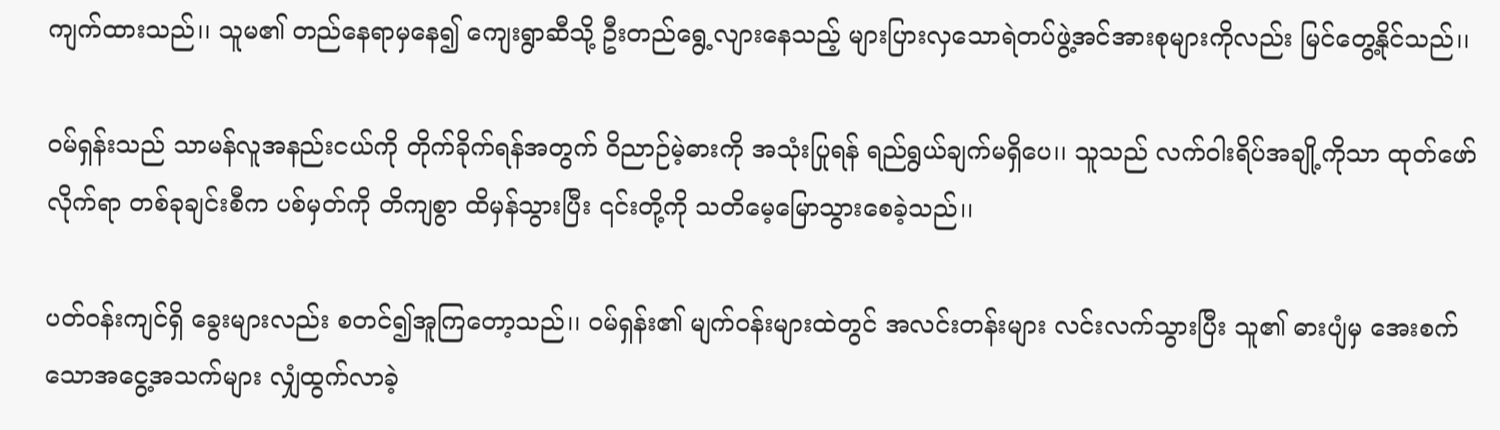ကျက်ထားသည်၊၊ သူမ၏ တည်နေရာမှနေ၍ ကျေးရွာဆီသို့ ဦးတည်ရွေ့လျားနေသည့် များပြားလှသောရဲတပ်ဖွဲ့အင်အားစုများကိုလည်း မြင်တွေ့နိုင်သည်၊၊

ဝမ်ရှန်းသည် သာမန်လူအနည်းငယ်ကို တိုက်ခိုက်ရန်အတွက် ဝိညာဉ်မဲ့ဓားကို အသုံးပြုရန် ရည်ရွယ်ချက်မရှိပေ၊၊ သူသည် လက်ဝါးရိပ်အချို့ကိုသာ ထုတ်ဖော်လိုက်ရာ တစ်ခုချင်းစီက ပစ်မှတ်ကို တိကျစွာ ထိမှန်သွားပြီး ၎င်းတို့ကို သတိမေ့မြောသွားစေခဲ့သည်၊၊

ပတ်ဝန်းကျင်ရှိ ခွေးများလည်း စတင်၍အူကြတော့သည်၊၊ ဝမ်ရှန်း၏ မျက်ဝန်းများထဲတွင် အလင်းတန်းများ လင်းလက်သွားပြီး သူ၏ ဓားပျံမှ အေးစက်သောအငွေ့အသက်များ လျှံထွက်လာခဲ့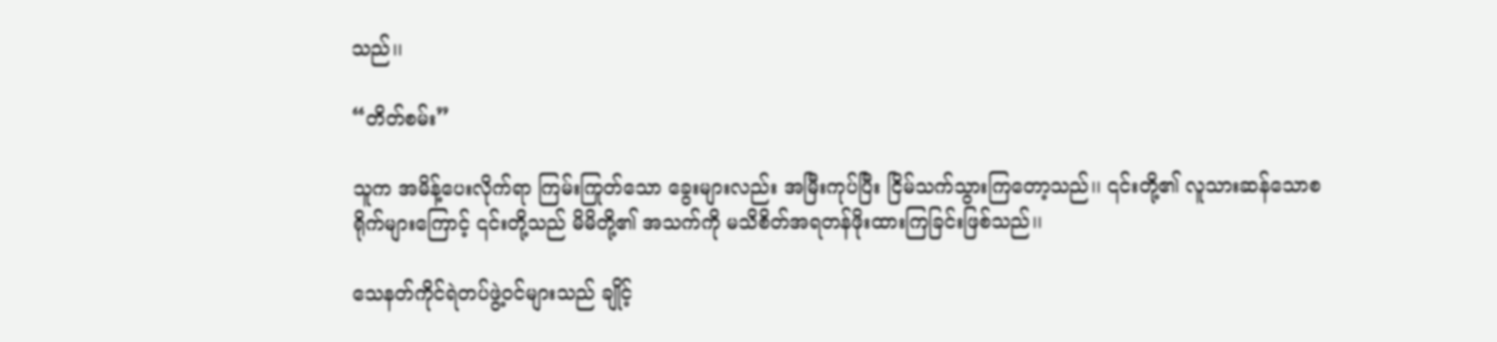သည်၊၊

“တိတ်စမ်း”

သူက အမိန့်ပေးလိုက်ရာ ကြမ်းကြုတ်သော ခွေးများလည်း အမြီးကုပ်ပြီး ငြိမ်သက်သွားကြတော့သည်၊၊ ၎င်းတို့၏ လူသားဆန်သောစရိုက်များကြောင့် ၎င်းတို့သည် မိမိတို့၏ အသက်ကို မသိစိတ်အရတန်ဖိုးထားကြခြင်းဖြစ်သည်၊၊

သေနတ်ကိုင်ရဲတပ်ဖွဲ့ဝင်များသည် ချိုင့်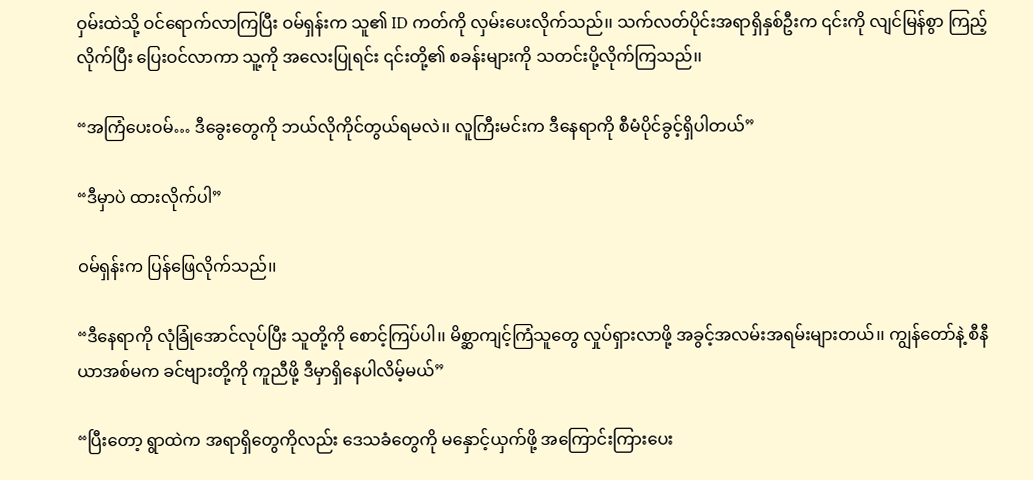ဝှမ်းထဲသို့ ဝင်ရောက်လာကြပြီး ဝမ်ရှန်းက သူ၏ ID ကတ်ကို လှမ်းပေးလိုက်သည်၊၊ သက်လတ်ပိုင်းအရာရှိနှစ်ဦးက ၎င်းကို လျင်မြန်စွာ ကြည့်လိုက်ပြီး ပြေးဝင်လာကာ သူ့ကို အလေးပြုရင်း ၎င်းတို့၏ စခန်းများကို သတင်းပို့လိုက်ကြသည်၊၊

“အကြံပေးဝမ်… ဒီခွေးတွေကို ဘယ်လိုကိုင်တွယ်ရမလဲ၊၊ လူကြီးမင်းက ဒီနေရာကို စီမံပိုင်ခွင့်ရှိပါတယ်”

“ဒီမှာပဲ ထားလိုက်ပါ”

ဝမ်ရှန်းက ပြန်ဖြေလိုက်သည်၊၊

“ဒီနေရာကို လုံခြုံအောင်လုပ်ပြီး သူတို့ကို စောင့်ကြပ်ပါ၊၊ မိစ္ဆာကျင့်ကြံသူတွေ လှုပ်ရှားလာဖို့ အခွင့်အလမ်းအရမ်းများတယ်၊၊ ကျွန်တော်နဲ့ စီနီယာအစ်မက ခင်ဗျားတို့ကို ကူညီဖို့ ဒီမှာရှိနေပါလိမ့်မယ်”

“ပြီးတော့ ရွာထဲက အရာရှိတွေကိုလည်း ဒေသခံတွေကို မနှောင့်ယှက်ဖို့ အကြောင်းကြားပေး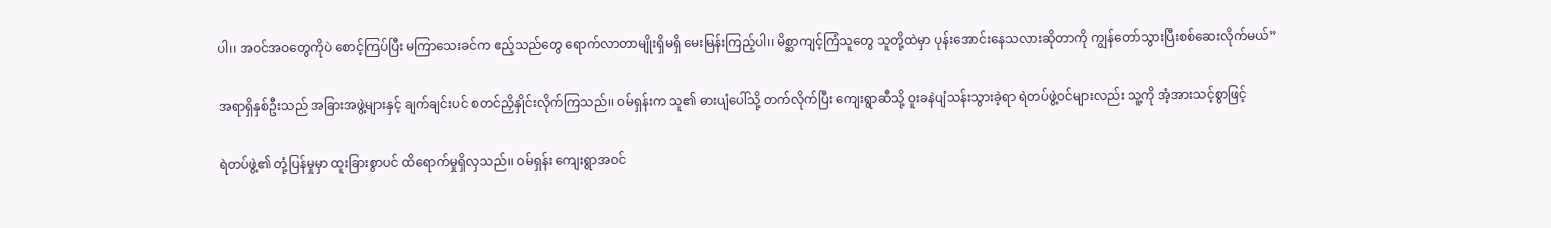ပါ၊၊ အဝင်အဝတွေကိုပဲ စောင့်ကြပ်ပြီး မကြာသေးခင်က ဧည့်သည်တွေ ရောက်လာတာမျိုးရှိမရှိ မေးမြန်းကြည့်ပါ၊၊ မိစ္ဆာကျင့်ကြံသူတွေ သူတို့ထဲမှာ ပုန်းအောင်းနေသလားဆိုတာကို ကျွန်တော်သွားပြီးစစ်ဆေးလိုက်မယ်”

အရာရှိနှစ်ဦးသည် အခြားအဖွဲ့များနှင့် ချက်ချင်းပင် စတင်ညှိနှိုင်းလိုက်ကြသည်၊၊ ဝမ်ရှန်းက သူ၏ ဓားပျံပေါ်သို့ တက်လိုက်ပြီး ကျေးရွာဆီသို့ ဝူးခနဲပျံသန်းသွားခဲ့ရာ ရဲတပ်ဖွဲ့ဝင်များလည်း သူ့ကို အံ့အားသင့်စွာဖြင့်

ရဲတပ်ဖွဲ့၏ တုံ့ပြန်မှုမှာ ထူးခြားစွာပင် ထိရောက်မှုရှိလှသည်၊၊ ဝမ်ရှန်း ကျေးရွာအဝင်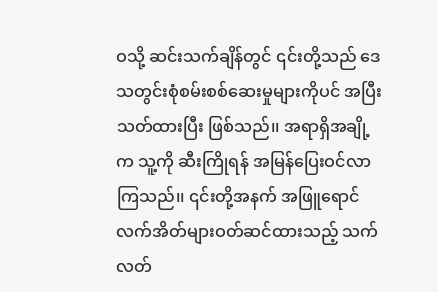ဝသို့ ဆင်းသက်ချိန်တွင် ၎င်းတို့သည် ဒေသတွင်းစုံစမ်းစစ်ဆေးမှုများကိုပင် အပြီးသတ်ထားပြီး ဖြစ်သည်၊၊ အရာရှိအချို့က သူ့ကို ဆီးကြိုရန် အမြန်ပြေးဝင်လာကြသည်၊၊ ၎င်းတို့အနက် အဖြူရောင်လက်အိတ်များဝတ်ဆင်ထားသည့် သက်လတ်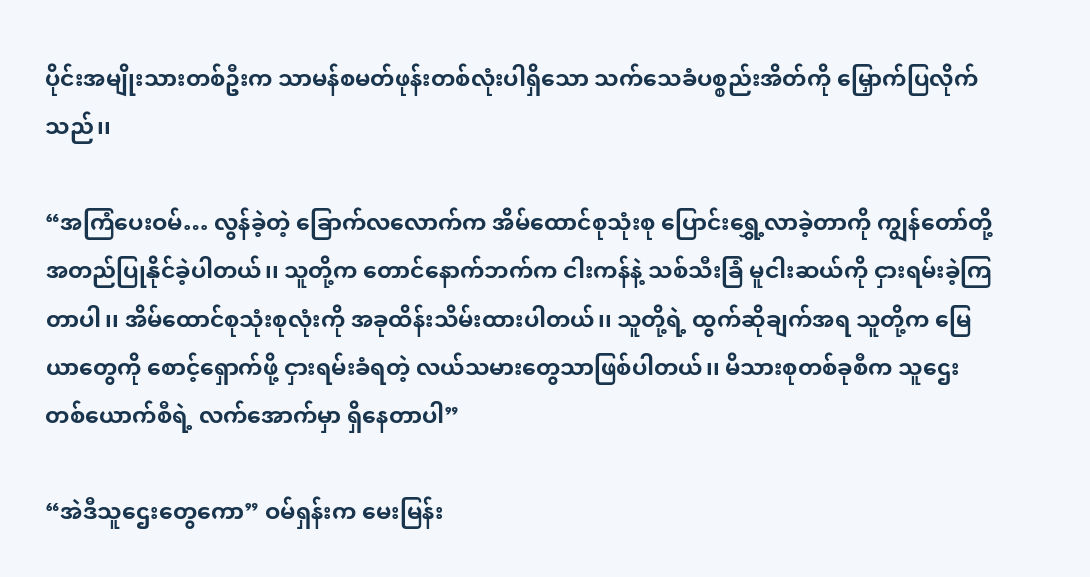ပိုင်းအမျိုးသားတစ်ဦးက သာမန်စမတ်ဖုန်းတစ်လုံးပါရှိသော သက်သေခံပစ္စည်းအိတ်ကို မြှောက်ပြလိုက်သည်၊၊

“အကြံပေးဝမ်… လွန်ခဲ့တဲ့ ခြောက်လလောက်က အိမ်ထောင်စုသုံးစု ပြောင်းရွှေ့လာခဲ့တာကို ကျွန်တော်တို့ အတည်ပြုနိုင်ခဲ့ပါတယ်၊၊ သူတို့က တောင်နောက်ဘက်က ငါးကန်နဲ့ သစ်သီးခြံ မူငါးဆယ်ကို ငှားရမ်းခဲ့ကြတာပါ၊၊ အိမ်ထောင်စုသုံးစုလုံးကို အခုထိန်းသိမ်းထားပါတယ်၊၊ သူတို့ရဲ့ ထွက်ဆိုချက်အရ သူတို့က မြေယာတွေကို စောင့်ရှောက်ဖို့ ငှားရမ်းခံရတဲ့ လယ်သမားတွေသာဖြစ်ပါတယ်၊၊ မိသားစုတစ်ခုစီက သူဌေးတစ်ယောက်စီရဲ့ လက်အောက်မှာ ရှိနေတာပါ”

“အဲဒီသူဌေးတွေကော” ဝမ်ရှန်းက မေးမြန်း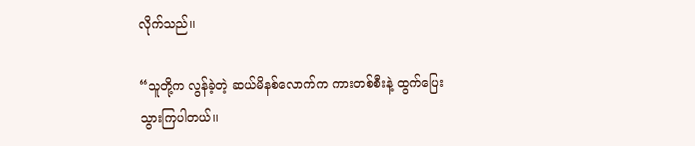လိုက်သည်၊၊

“သူတို့က လွန်ခဲ့တဲ့ ဆယ်မိနစ်လောက်က ကားတစ်စီးနဲ့ ထွက်ပြေးသွားကြပါတယ်၊၊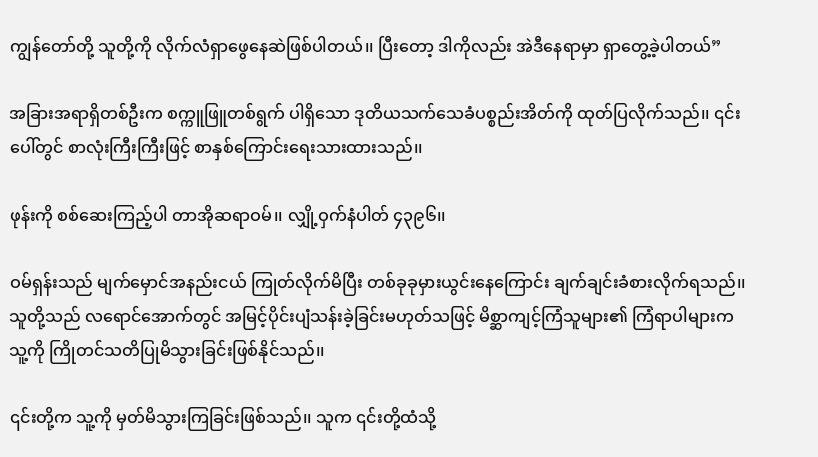ကျွန်တော်တို့ သူတို့ကို လိုက်လံရှာဖွေနေဆဲဖြစ်ပါတယ်၊၊ ပြီးတော့ ဒါကိုလည်း အဲဒီနေရာမှာ ရှာတွေ့ခဲ့ပါတယ်”

အခြားအရာရှိတစ်ဦးက စက္ကူဖြူတစ်ရွက် ပါရှိသော ဒုတိယသက်သေခံပစ္စည်းအိတ်ကို ထုတ်ပြလိုက်သည်၊၊ ၎င်းပေါ်တွင် စာလုံးကြီးကြီးဖြင့် စာနှစ်ကြောင်းရေးသားထားသည်၊၊

ဖုန်းကို စစ်ဆေးကြည့်ပါ တာအိုဆရာဝမ်၊၊ လျှို့ဝှက်နံပါတ် ၄၃၉၆၊၊

ဝမ်ရှန်းသည် မျက်မှောင်အနည်းငယ် ကြုတ်လိုက်မိပြီး တစ်ခုခုမှားယွင်းနေကြောင်း ချက်ချင်းခံစားလိုက်ရသည်၊၊ သူတို့သည် လရောင်အောက်တွင် အမြင့်ပိုင်းပျံသန်းခဲ့ခြင်းမဟုတ်သဖြင့် မိစ္ဆာကျင့်ကြံသူများ၏ ကြံရာပါများက သူ့ကို ကြိုတင်သတိပြုမိသွားခြင်းဖြစ်နိုင်သည်၊၊

၎င်းတို့က သူ့ကို မှတ်မိသွားကြခြင်းဖြစ်သည်၊၊ သူက ၎င်းတို့ထံသို့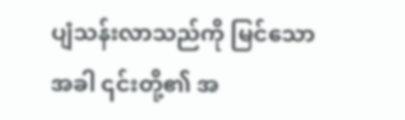ပျံသန်းလာသည်ကို မြင်သောအခါ ၎င်းတို့၏ အ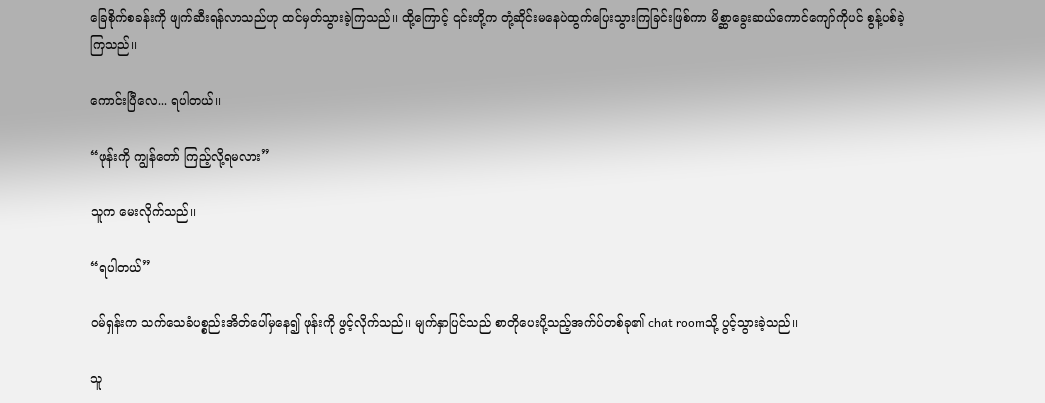ခြေစိုက်စခန်းကို ဖျက်ဆီးရန်လာသည်ဟု ထင်မှတ်သွားခဲ့ကြသည်၊၊ ထို့ကြောင့် ၎င်းတို့က တုံ့ဆိုင်းမနေပဲထွက်ပြေးသွားကြခြင်းဖြစ်ကာ မိစ္ဆာခွေးဆယ်ကောင်ကျော်ကိုပင် စွန့်ပစ်ခဲ့ကြသည်၊၊

ကောင်းပြီလေ... ရပါတယ်၊၊

“ဖုန်းကို ကျွန်တော် ကြည့်လို့ရမလား”

သူက မေးလိုက်သည်၊၊

“ရပါတယ်”

ဝမ်ရှန်းက သက်သေခံပစ္စည်းအိတ်ပေါ်မှနေ၍ ဖုန်းကို ဖွင့်လိုက်သည်၊၊ မျက်နှာပြင်သည် စာတိုပေးပို့သည့်အက်ပ်တစ်ခု၏ chat roomသို့ ပွင့်သွားခဲ့သည်၊၊

သူ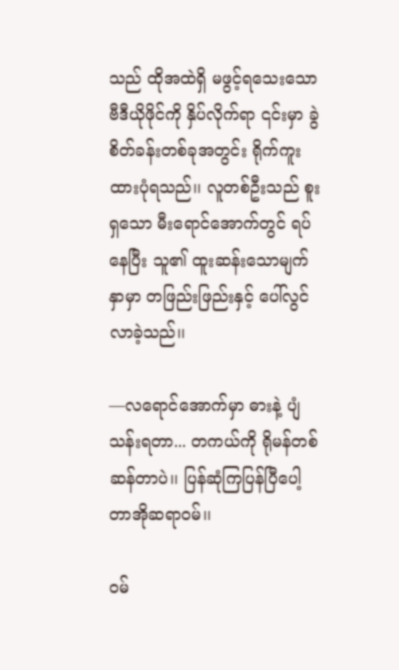သည် ထိုအထဲရှိ မဖွင့်ရသေးသော ဗီဒီယိုဖိုင်ကို နှိပ်လိုက်ရာ ၎င်းမှာ ခွဲစိတ်ခန်းတစ်ခုအတွင်း ရိုက်ကူးထားပုံရသည်၊၊ လူတစ်ဦးသည် စူးရှသော မီးရောင်အောက်တွင် ရပ်နေပြီး သူ၏ ထူးဆန်းသောမျက်နှာမှာ တဖြည်းဖြည်းနှင့် ပေါ်လွင်လာခဲ့သည်၊၊

—လရောင်အောက်မှာ ဓားနဲ့ ပျံသန်းရတာ... တကယ်ကို ရိုမန်တစ်ဆန်တာပဲ၊၊ ပြန်ဆုံကြပြန်ပြီပေါ့ တာအိုဆရာဝမ်၊၊

ဝမ်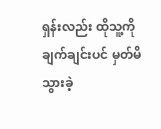ရှန်းလည်း ထိုသူ့ကို ချက်ချင်းပင် မှတ်မိသွားခဲ့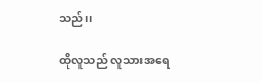သည်၊၊

ထိုလူသည် လူသားအရေ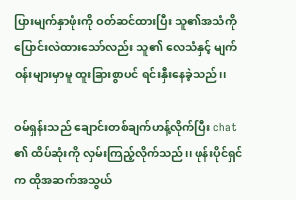ပြားမျက်နှာဖုံးကို ဝတ်ဆင်ထားပြီး သူ၏အသံကို ပြောင်းလဲထားသော်လည်း သူ၏ လေသံနှင့် မျက်ဝန်းများမှာမူ ထူးခြားစွာပင် ရင်းနှီးနေခဲ့သည်၊၊

ဝမ်ရှန်းသည် ချောင်းတစ်ချက်ဟန့်လိုက်ပြီး chat ၏ ထိပ်ဆုံးကို လှမ်းကြည့်လိုက်သည်၊၊ ဖုန်းပိုင်ရှင်က ထိုအဆက်အသွယ်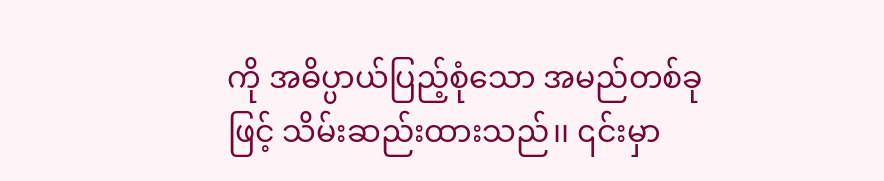ကို အဓိပ္ပာယ်ပြည့်စုံသော အမည်တစ်ခုဖြင့် သိမ်းဆည်းထားသည်၊၊ ၎င်းမှာ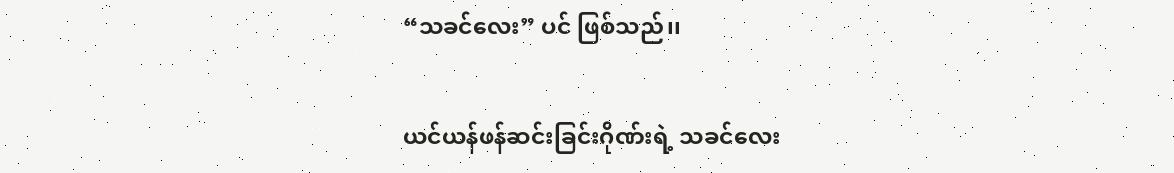“သခင်လေး” ပင် ဖြစ်သည်၊၊

ယင်ယန်ဖန်ဆင်းခြင်းဂိုဏ်းရဲ့ သခင်လေး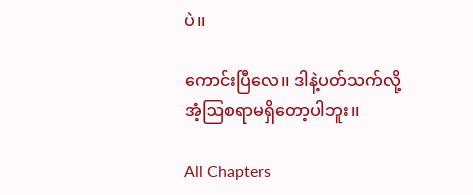ပဲ၊၊

ကောင်းပြီလေ၊၊ ဒါနဲ့ပတ်သက်လို့ အံ့ဩစရာမရှိတော့ပါဘူး၊၊

All Chapters